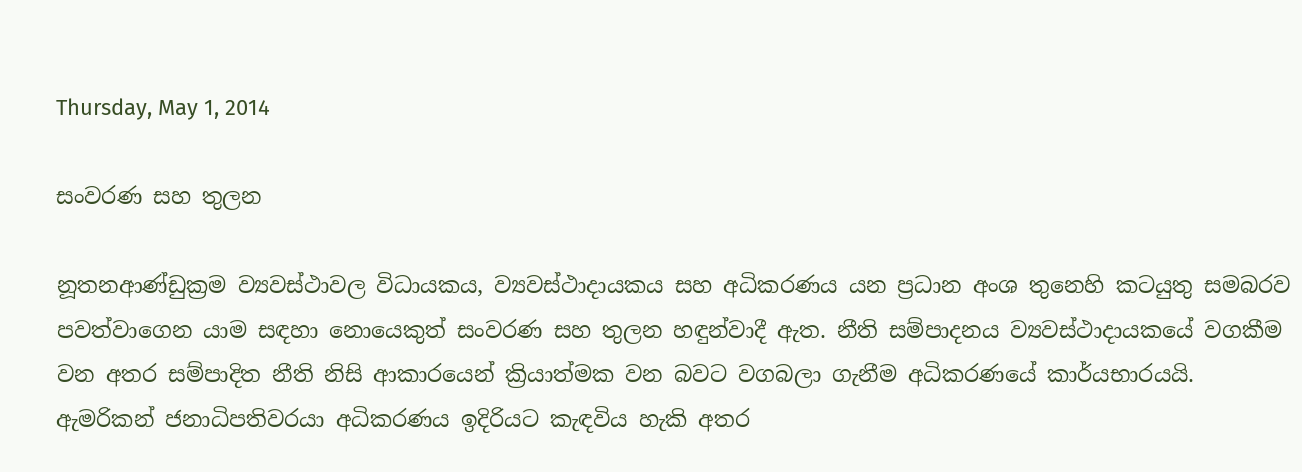Thursday, May 1, 2014

සංවරණ සහ තුලන

නූතනආණ්ඩුක්‍රම ව්‍යවස්ථාවල විධායකය, ව්‍යවස්ථාදායකය සහ අධිකරණය යන ප්‍රධාන අංශ තුනෙහි කටයුතු සමබරව පවත්වාගෙන යාම සඳහා නොයෙකුත් සංවරණ සහ තුලන හඳුන්වාදී ඇත. නීති සම්පාදනය ව්‍යවස්ථාදායකයේ වගකීම වන අතර සම්පාදිත නීති නිසි ආකාරයෙන් ක්‍රියාත්මක වන බවට වගබලා ගැනීම අධිකරණයේ කාර්යභාරයයි.
ඇමරිකන් ජනාධිපතිවරයා අධිකරණය ඉදිරියට කැඳවිය හැකි අතර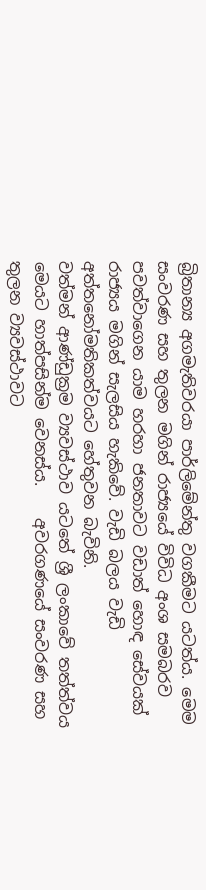බ්‍රිතාන්‍ය අගමැතිවරයා පාර්ලිමේන්තු වගකීමට යටත්ය. මෙම සංවරණ සහ තුලන මගින් රාජ්‍යයේ විවිධ අංශ සමබරව පවත්වාගෙන යාම හරහා ජනතාවට වඩාත් හොඳ සේවයක් රාජ්‍යය මගින් සැලසිය හැකිවේ. වැඩි බලය වැඩි අත්තනෝමතිකත්වයට හේතුවන බැවිනි.
වත්මන් ආණ්ඩුක්‍රම ව්‍යවස්ථාව යටතේ ශ්‍රී ලංකාවේ තත්ත්වය මෙයට හාත්පසින්ම වෙනස්ය.    අවරගණයේ සංවරණ සහ තුලන ව්‍යවස්ථාවට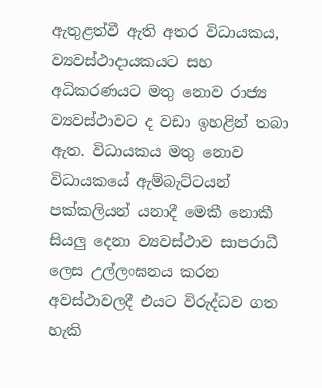ඇතුළත්වී ඇති අතර විධායකය, ව්‍යවස්ථාදායකයට සහ අධිකරණයට මතු නොව රාජ්‍ය ව්‍යවස්ථාවට ද වඩා ඉහළින් තබා ඇත. විධායකය මතු නොව විධායකයේ ඇම්බැට්ටයන් පක්කලියන් යනාදී මෙකී නොකී සියලු දෙනා ව්‍යවස්ථාව සාපරාධී ලෙස උල්ලංඝනය කරන අවස්ථාවලදී එයට විරුද්ධව ගත හැකි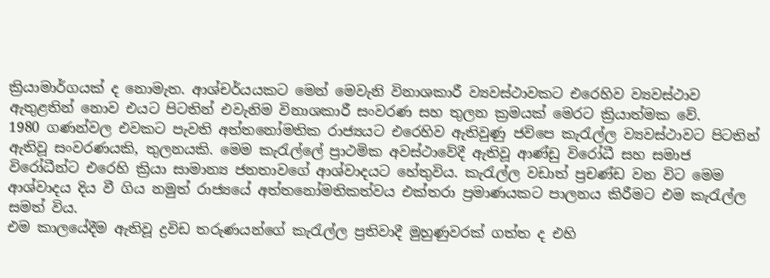ක්‍රියාමාර්ගයක් ද නොමැත. ආශ්චර්යයකට මෙන් මෙවැනි විනාශකාරී ව්‍යවස්ථාවකට එරෙහිව ව්‍යවස්ථාව ඇතුළතින් නොව එයට පිටතින් එවැනිම විනාශකාරී සංවරණ සහ තුලන ක්‍රමයක් මෙරට ක්‍රියාත්මක වේ.
1980 ගණන්වල එවකට පැවති අත්තනෝමතික රාජ්‍යයට එරෙහිව ඇතිවුණු ජවිපෙ කැරැල්ල ව්‍යවස්ථාවට පිටතින් ඇතිවූ සංවරණයකි, තුලනයකි. මෙම කැරැල්ලේ ප්‍රාථමික අවස්ථාවේදී ඇතිවූ ආණ්ඩු විරෝධී සහ සමාජ විරෝධීන්ට එරෙහි ක්‍රියා සාමාන්‍ය ජනතාවගේ ආශ්වාදයට හේතුවිය. කැරැල්ල වඩාත් ප්‍රචණ්ඩ වන විට මෙම ආශ්වාදය දිය වී ගිය නමුත් රාජ්‍යයේ අත්තනෝමතිකත්වය එක්තරා ප්‍රමාණයකට පාලනය කිරීමට එම කැරැල්ල සමත් විය.
එම කාලයේදීම ඇතිවූ ද්‍රවිඩ තරුණයන්ගේ කැරැල්ල ප්‍රතිවාදී මුහුණුවරක් ගත්ත ද එහි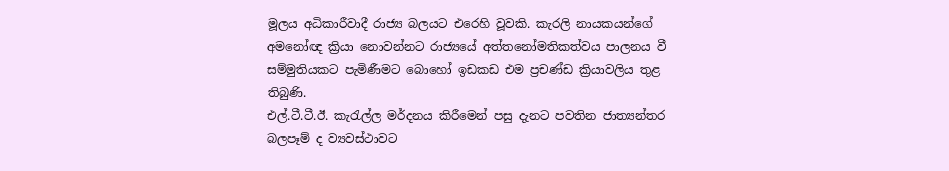මූලය අධිකාරීවාදී රාජ්‍ය බලයට එරෙහි වූවකි. කැරලි නායකයන්ගේ අමනෝඥ ක්‍රියා නොවන්නට රාජ්‍යයේ අත්තනෝමතිකත්වය පාලනය වී සම්මුතියකට පැමිණීමට බොහෝ ඉඩකඩ එම ප්‍රචණ්ඩ ක්‍රියාවලිය තුළ තිබුණි.
එල්.ටී.ටී.ඊ. කැරැල්ල මර්දනය කිරීමෙන් පසු දැනට පවතින ජාත්‍යන්තර බලපෑම් ද ව්‍යවස්ථාවට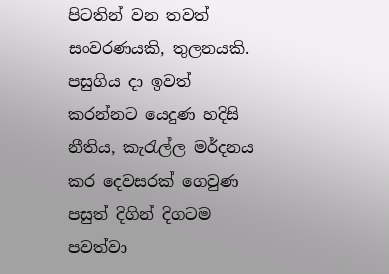පිටතින් වන තවත් සංවරණයකි, තුලනයකි.    පසුගිය දා ඉවත් කරන්නට යෙදුණ හදිසි නීතිය, කැරැල්ල මර්දනය කර දෙවසරක් ගෙවුණ පසුත් දිගින් දිගටම පවත්වා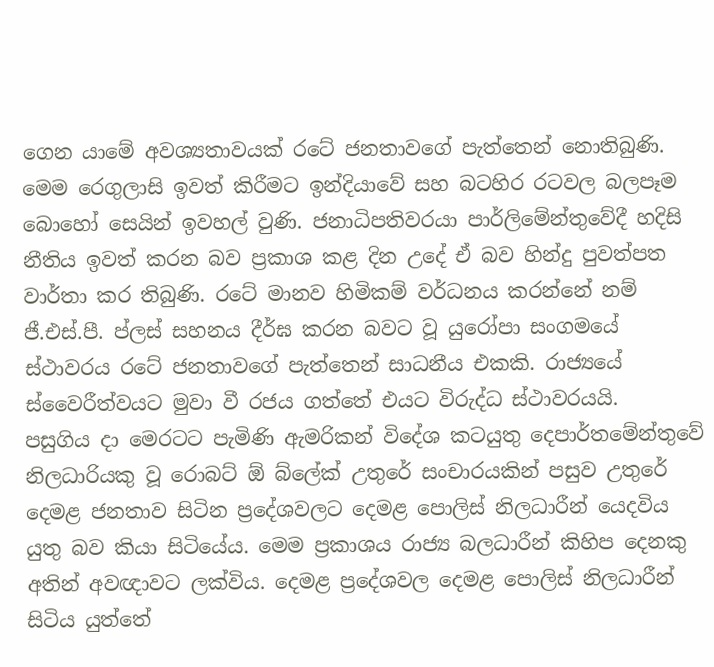ගෙන යාමේ අවශ්‍යතාවයක් රටේ ජනතාවගේ පැත්තෙන් නොතිබුණි. මෙම රෙගුලාසි ඉවත් කිරීමට ඉන්දියාවේ සහ බටහිර රටවල බලපෑම බොහෝ සෙයින් ඉවහල් වුණි. ජනාධිපතිවරයා පාර්ලිමේන්තුවේදී හදිසි නීතිය ඉවත් කරන බව ප්‍රකාශ කළ දින උදේ ඒ බව හින්දු පුවත්පත වාර්තා කර තිබුණි. රටේ මානව හිමිකම් වර්ධනය කරන්නේ නම් ජී.එස්.පී. ප්ලස් සහනය දීර්ඝ කරන බවට වූ යුරෝපා සංගමයේ ස්ථාවරය රටේ ජනතාවගේ පැත්තෙන් සාධනීය එකකි. රාජ්‍යයේ ස්වෛරීත්වයට මුවා වී රජය ගත්තේ එයට විරුද්ධ ස්ථාවරයයි.
පසුගිය දා මෙරටට පැමිණි ඇමරිකන් විදේශ කටයුතු දෙපාර්තමේන්තුවේ නිලධාරියකු වූ රොබට් ඕ බ්ලේක් උතුරේ සංචාරයකින් පසුව උතුරේ දෙමළ ජනතාව සිටින ප්‍රදේශවලට දෙමළ පොලිස් නිලධාරීන් යෙදවිය යුතු බව කියා සිටියේය. මෙම ප්‍රකාශය රාජ්‍ය බලධාරීන් කිහිප දෙනකු අතින් අවඥාවට ලක්විය. දෙමළ ප්‍රදේශවල දෙමළ පොලිස් නිලධාරීන් සිටිය යුත්තේ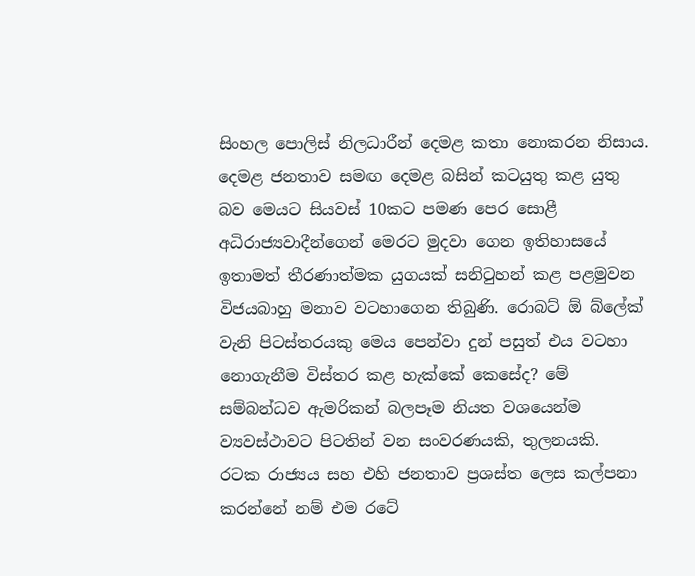සිංහල පොලිස් නිලධාරීන් දෙමළ කතා නොකරන නිසාය. දෙමළ ජනතාව සමඟ දෙමළ බසින් කටයුතු කළ යුතු බව මෙයට සියවස් 10කට පමණ පෙර සොළී අධිරාජ්‍යවාදීන්ගෙන් මෙරට මුදවා ගෙන ඉතිහාසයේ ඉතාමත් තීරණාත්මක යුගයක් සනිටුහන් කළ පළමුවන විජයබාහු මනාව වටහාගෙන තිබුණි. රොබට් ඕ බ්ලේක් වැනි පිටස්තරයකු මෙය පෙන්වා දුන් පසුත් එය වටහා නොගැනීම විස්තර කළ හැක්කේ කෙසේද? මේ සම්බන්ධව ඇමරිකන් බලපෑම නියත වශයෙන්ම ව්‍යවස්ථාවට පිටතින් වන සංවරණයකි, තුලනයකි.
රටක රාජ්‍යය සහ එහි ජනතාව ප්‍රශස්ත ලෙස කල්පනා කරන්නේ නම් එම රටේ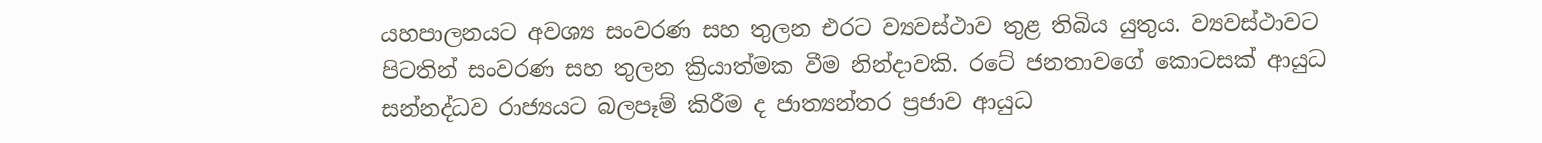යහපාලනයට අවශ්‍ය සංවරණ සහ තුලන එරට ව්‍යවස්ථාව තුළ තිබිය යුතුය. ව්‍යවස්ථාවට පිටතින් සංවරණ සහ තුලන ක්‍රියාත්මක වීම නින්දාවකි. රටේ ජනතාවගේ කොටසක් ආයුධ සන්නද්ධව රාජ්‍යයට බලපෑම් කිරීම ද ජාත්‍යන්තර ප්‍රජාව ආයුධ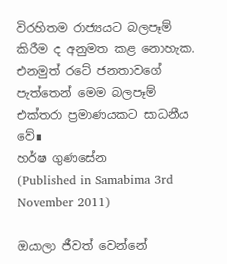විරහිතම රාජ්‍යයට බලපෑම් කිරීම ද අනුමත කළ නොහැක. එනමුත් රටේ ජනතාවගේ පැත්තෙන් මෙම බලපෑම් එක්තරා ප්‍රමාණයකට සාධනීය වේ∎
හර්ෂ ගුණසේන
(Published in Samabima 3rd November 2011)

ඔයාලා ජීවත් වෙන්නේ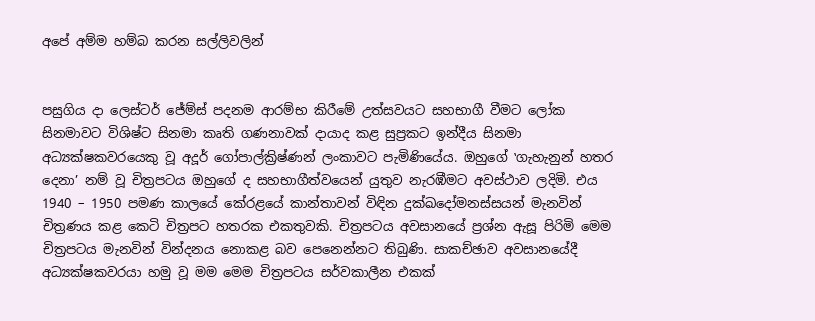අපේ අම්ම හම්බ කරන සල්ලිවලින්


පසුගිය දා ලෙස්ටර් ජේම්ස් පදනම ආරම්භ කිරීමේ උත්සවයට සහභාගී වීමට ලෝක සිනමාවට විශිෂ්ට සිනමා කෘති ගණනාවක් දායාද කළ සුප්‍රකට ඉන්දීය සිනමා අධ්‍යක්ෂකවරයෙකු වූ අදූර් ගෝපාල්ක්‍රිෂ්ණන් ලංකාවට පැමිණියේය. ඔහුගේ ‛ගැහැනුන් හතර දෙනා’ නම් වූ චිත්‍රපටය ඔහුගේ ද සහභාගීත්වයෙන් යුතුව නැරඹීමට අවස්ථාව ලදිමි. එය 1940 – 1950 පමණ කාලයේ කේරළයේ කාන්තාවන් විඳින දුක්ඛදෝමනස්සයන් මැනවින් චිත්‍රණය කළ කෙටි චිත්‍රපට හතරක එකතුවකි. චිත්‍රපටය අවසානයේ ප්‍රශ්න ඇසූ පිරිමි මෙම චිත්‍රපටය මැනවින් වින්දනය නොකළ බව පෙනෙන්නට තිබුණි. සාකච්ඡාව අවසානයේදී අධ්‍යක්ෂකවරයා හමු වූ මම මෙම චිත්‍රපටය සර්වකාලීන එකක්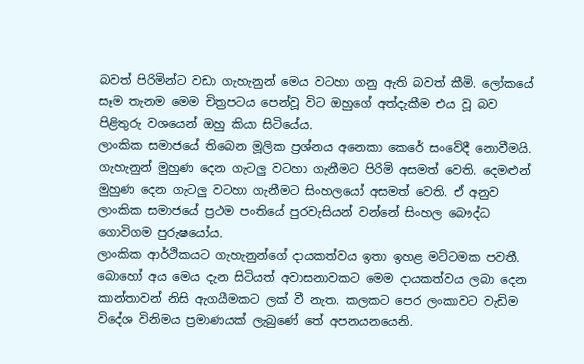බවත් පිරිමින්ට වඩා ගැහැනුන් මෙය වටහා ගනු ඇති බවත් කීමි. ලෝකයේ සෑම තැනම මෙම චිත්‍රපටය පෙන්වූ විට ඔහුගේ අත්දැකීම එය වූ බව පිළිතුරු වශයෙන් ඔහු කියා සිටියේය.
ලාංකික සමාජයේ තිබෙන මූලික ප්‍රශ්නය අනෙකා කෙරේ සංවේදී නොවීමයි. ගැහැනුන් මුහුණ දෙන ගැටලු වටහා ගැනීමට පිරිමි අසමත් වෙති. දෙමළුන් මුහුණ දෙන ගැටලු වටහා ගැනීමට සිංහලයෝ අසමත් වෙති. ඒ අනුව ලාංකික සමාජයේ ප්‍රථම පංතියේ පුරවැසියන් වන්නේ සිංහල බෞද්ධ ගොවිගම පුරුෂයෝය.
ලාංකික ආර්ථිකයට ගැහැනුන්ගේ දායකත්වය ඉතා ඉහළ මට්ටමක පවතී. බොහෝ අය මෙය දැන සිටියත් අවාසනාවකට මෙම දායකත්වය ලබා දෙන කාන්තාවන් නිසි ඇගයීමකට ලක් වී නැත. කලකට පෙර ලංකාවට වැඩිම විදේශ විනිමය ප්‍රමාණයක් ලැබුණේ තේ අපනයනයෙනි.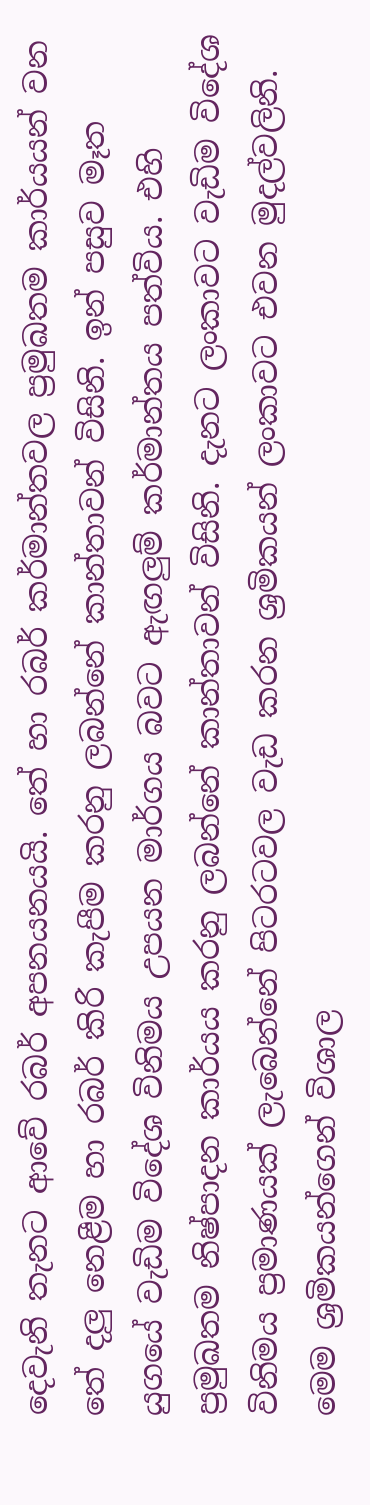දෙවැනි තැනට ආවේ රබර් අපනයනයයි. තේ හා රබර් කර්මාන්තවල ප්‍රමුඛතම කාර්යයන් වන තේ දලු නෙළීම හා රබර් කිරි කැපීම කරනු ලබන්නේ කාන්තාවන් විසිනි. ඉන් පසුව මෑත යුගයේ වැඩිම විදේශ විනිමය උපයන මාර්ගය බවට ඇඟලුම් කර්මාන්තය පත්විය. එහි ප්‍රමුඛතම නිෂ්පාදන කාර්යය කරනු ලබන්නේ කාන්තාවන් විසිනි. දැනට ලංකාවට වැඩිම විදේශ විනිමය ප්‍රමාණයක් ලැබෙන්නේ පිටරටවල වැඩ කරන ශ්‍රමිකයන් ලංකාවට එවන මුදල්වලිනි. මෙම ශ්‍රමිකයන්ගෙන් විශාල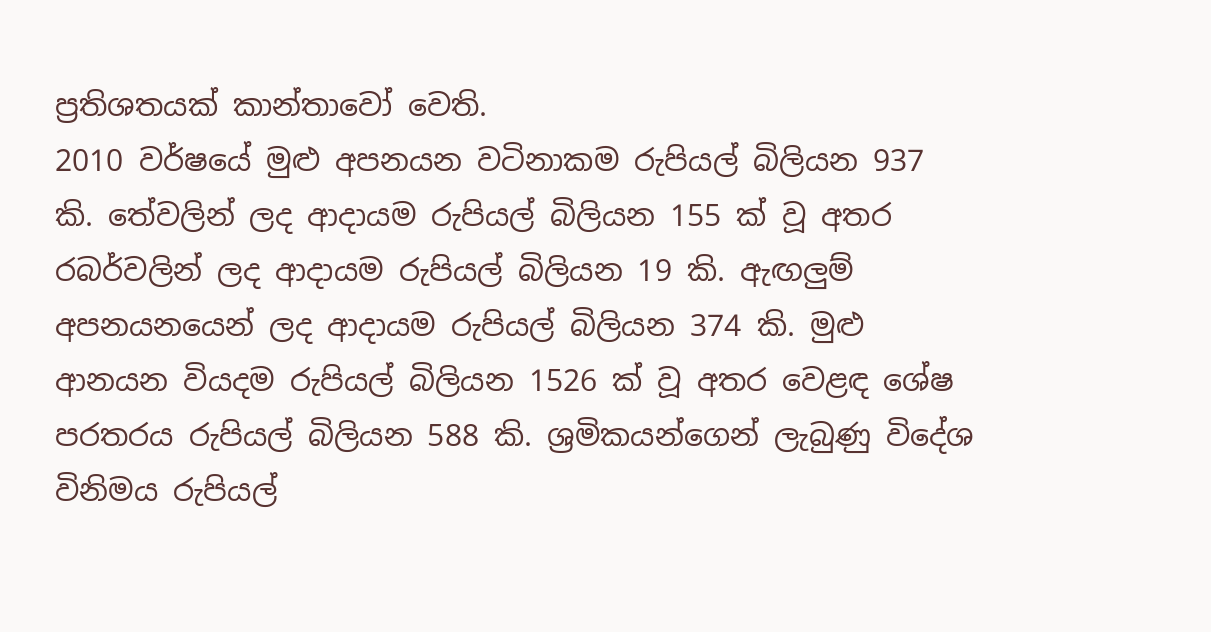ප්‍රතිශතයක් කාන්තාවෝ වෙති.
2010 වර්ෂයේ මුළු අපනයන වටිනාකම රුපියල් බිලියන 937 කි. තේවලින් ලද ආදායම රුපියල් බිලියන 155 ක් වූ අතර රබර්වලින් ලද ආදායම රුපියල් බිලියන 19 කි. ඇඟලුම් අපනයනයෙන් ලද ආදායම රුපියල් බිලියන 374 කි. මුළු ආනයන වියදම රුපියල් බිලියන 1526 ක් වූ අතර වෙළඳ ශේෂ පරතරය රුපියල් බිලියන 588 කි. ශ්‍රමිකයන්ගෙන් ලැබුණු විදේශ විනිමය රුපියල්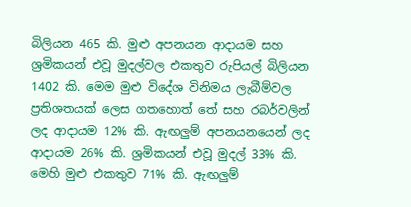බිලියන 465 කි. මුළු අපනයන ආදායම සහ ශ්‍රමිකයන් එවූ මුදල්වල එකතුව රුපියල් බිලියන 1402 කි. මෙම මුළු විදේශ විනිමය ලැබීම්වල ප්‍රතිශතයක් ලෙස ගතහොත් තේ සහ රබර්වලින් ලද ආදායම 12% කි. ඇඟලුම් අපනයනයෙන් ලද ආදායම 26% කි. ශ්‍රමිකයන් එවූ මුදල් 33% කි. මෙහි මුළු එකතුව 71% කි. ඇඟලුම්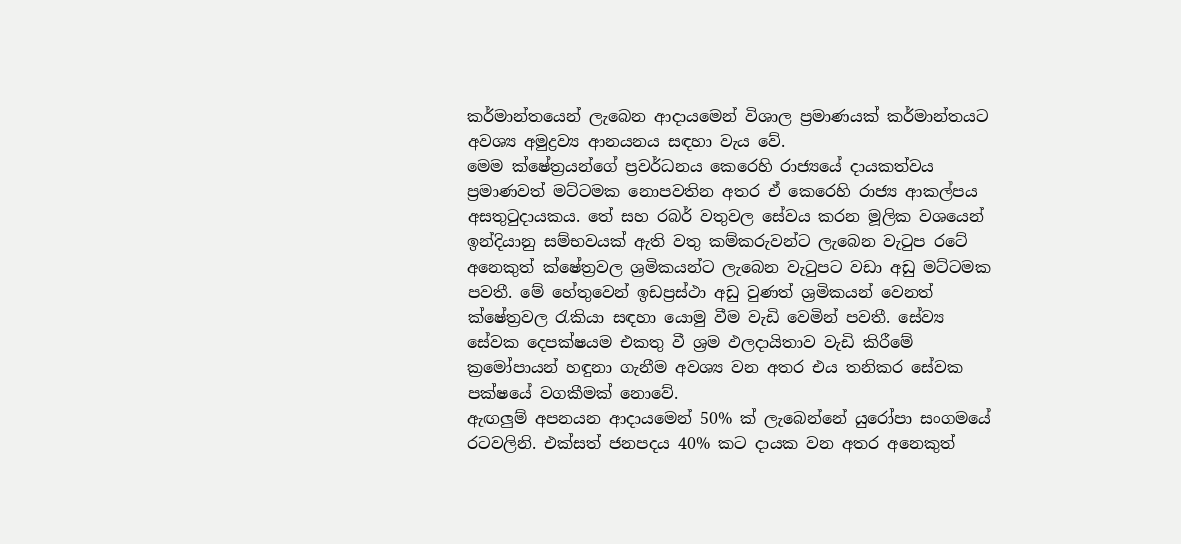කර්මාන්තයෙන් ලැබෙන ආදායමෙන් විශාල ප්‍රමාණයක් කර්මාන්තයට අවශ්‍ය අමුද්‍රව්‍ය ආනයනය සඳහා වැය වේ.
මෙම ක්ෂේත්‍රයන්ගේ ප්‍රවර්ධනය කෙරෙහි රාජ්‍යයේ දායකත්වය ප්‍රමාණවත් මට්ටමක නොපවතින අතර ඒ කෙරෙහි රාජ්‍ය ආකල්පය අසතුටුදායකය. තේ සහ රබර් වතුවල සේවය කරන මූලික වශයෙන් ඉන්දියානු සම්භවයක් ඇති වතු කම්කරුවන්ට ලැබෙන වැටුප රටේ අනෙකුත් ක්ෂේත්‍රවල ශ්‍රමිකයන්ට ලැබෙන වැටුපට වඩා අඩු මට්ටමක පවතී. මේ හේතුවෙන් ඉඩප්‍රස්ථා අඩු වුණත් ශ්‍රමිකයන් වෙනත් ක්ෂේත්‍රවල රැකියා සඳහා යොමු වීම වැඩි වෙමින් පවතී. සේව්‍ය සේවක දෙපක්ෂයම එකතු වී ශ්‍රම ඵලදායිතාව වැඩි කිරීමේ ක්‍රමෝපායන් හඳුනා ගැනීම අවශ්‍ය වන අතර එය තනිකර සේවක පක්ෂයේ වගකීමක් නොවේ.
ඇඟලුම් අපනයන ආදායමෙන් 50% ක් ලැබෙන්නේ යුරෝපා සංගමයේ රටවලිනි. එක්සත් ජනපදය 40% කට දායක වන අතර අනෙකුත්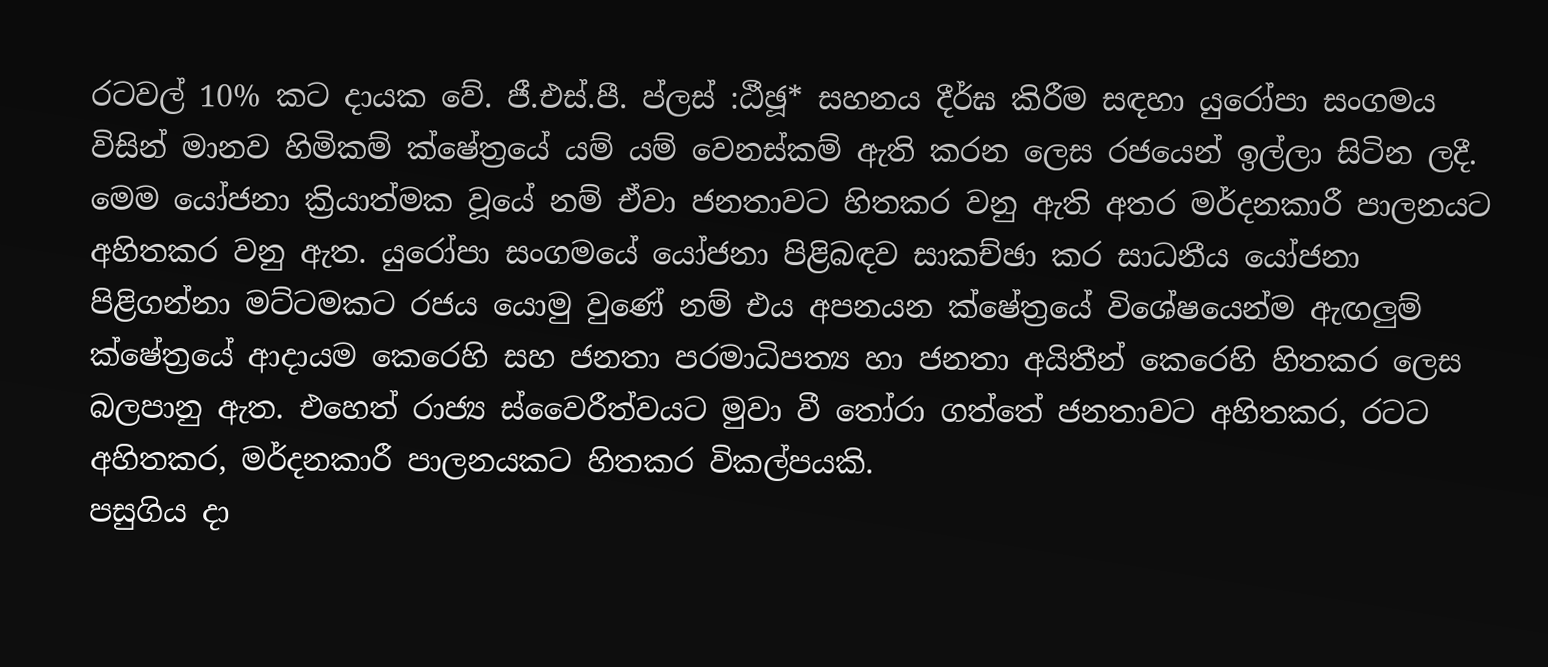රටවල් 10% කට දායක වේ. ජී.එස්.පී. ප්ලස් :ඨීඡූ* සහනය දීර්ඝ කිරීම සඳහා යුරෝපා සංගමය විසින් මානව හිමිකම් ක්ෂේත්‍රයේ යම් යම් වෙනස්කම් ඇති කරන ලෙස රජයෙන් ඉල්ලා සිටින ලදී. මෙම යෝජනා ක්‍රියාත්මක වූයේ නම් ඒවා ජනතාවට හිතකර වනු ඇති අතර මර්දනකාරී පාලනයට අහිතකර වනු ඇත. යුරෝපා සංගමයේ යෝජනා පිළිබඳව සාකච්ඡා කර සාධනීය යෝජනා පිළිගන්නා මට්ටමකට රජය යොමු වුණේ නම් එය අපනයන ක්ෂේත්‍රයේ විශේෂයෙන්ම ඇඟලුම් ක්ෂේත්‍රයේ ආදායම කෙරෙහි සහ ජනතා පරමාධිපත්‍ය හා ජනතා අයිතීන් කෙරෙහි හිතකර ලෙස බලපානු ඇත. එහෙත් රාජ්‍ය ස්වෛරීත්වයට මුවා වී තෝරා ගත්තේ ජනතාවට අහිතකර, රටට අහිතකර, මර්දනකාරී පාලනයකට හිතකර විකල්පයකි.
පසුගිය දා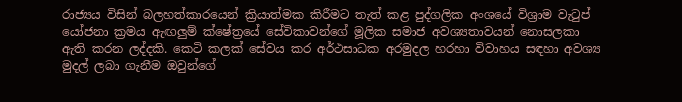රාජ්‍යය විසින් බලහත්කාරයෙන් ක්‍රියාත්මක කිරීමට තැත් කළ පුද්ගලික අංශයේ විශ්‍රාම වැටුප් යෝජනා ක්‍රමය ඇඟලුම් ක්ෂේත්‍රයේ සේවිකාවන්ගේ මූලික සමාජ අවශ්‍යතාවයන් නොසලකා ඇති කරන ලද්දකි. කෙටි කලක් සේවය කර අර්ථසාධක අරමුදල හරහා විවාහය සඳහා අවශ්‍ය මුදල් ලබා ගැනීම ඔවුන්ගේ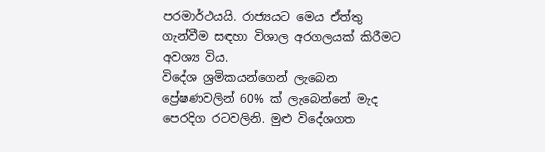පරමාර්ථයයි. රාජ්‍යයට මෙය ඒත්තු ගැන්වීම සඳහා විශාල අරගලයක් කිරීමට අවශ්‍ය විය.
විදේශ ශ්‍රමිකයන්ගෙන් ලැබෙන ප්‍රේෂණවලින් 60% ක් ලැබෙන්නේ මැද පෙරදිග රටවලිනි. මුළු විදේශගත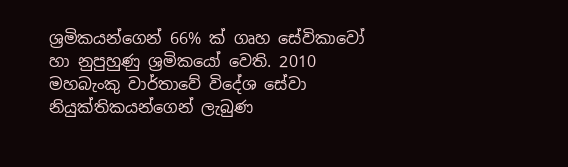ශ්‍රමිකයන්ගෙන් 66% ක් ගෘහ සේවිකාවෝ හා නුපුහුණු ශ්‍රමිකයෝ වෙති. 2010 මහබැංකු වාර්තාවේ විදේශ සේවා නියුක්තිකයන්ගෙන් ලැබුණ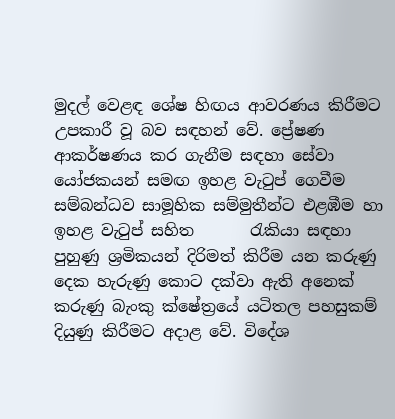මුදල් වෙළඳ ශේෂ හිඟය ආවරණය කිරීමට උපකාරී වූ බව සඳහන් වේ. ප්‍රේෂණ ආකර්ෂණය කර ගැනීම සඳහා සේවා යෝජකයන් සමඟ ඉහළ වැටුප් ගෙවීම සම්බන්ධව සාමූහික සම්මුතීන්ට එළඹීම හා ඉහළ වැටුප් සහිත       රැකියා සඳහා පුහුණු ශ්‍රමිකයන් දිරිමත් කිරීම යන කරුණු දෙක හැරුණු කොට දක්වා ඇති අනෙක් කරුණු බැංකු ක්ෂේත්‍රයේ යටිතල පහසුකම් දියුණු කිරීමට අදාළ වේ. විදේශ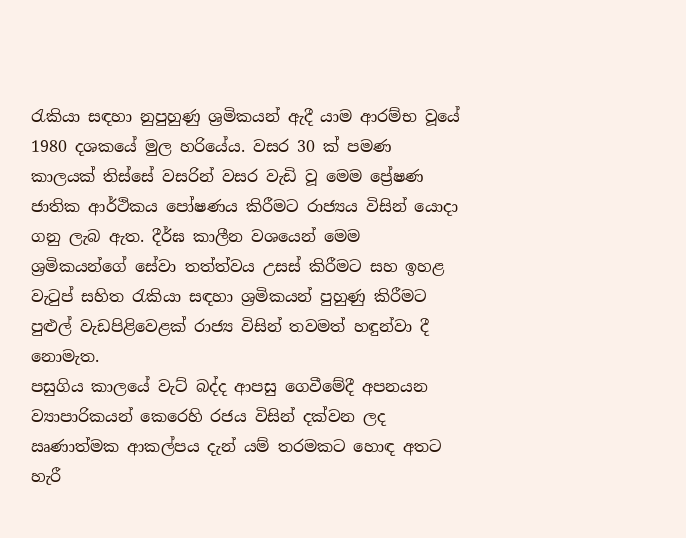රැකියා සඳහා නුපුහුණු ශ්‍රමිකයන් ඇදී යාම ආරම්භ වූයේ 1980 දශකයේ මුල හරියේය. වසර 30 ක් පමණ කාලයක් තිස්සේ වසරින් වසර වැඩි වූ මෙම ප්‍රේෂණ ජාතික ආර්ථිකය පෝෂණය කිරීමට රාජ්‍යය විසින් යොදා ගනු ලැබ ඇත. දීර්ඝ කාලීන වශයෙන් මෙම ශ්‍රමිකයන්ගේ සේවා තත්ත්වය උසස් කිරීමට සහ ඉහළ වැටුප් සහිත රැකියා සඳහා ශ්‍රමිකයන් පුහුණු කිරීමට පුළුල් වැඩපිළිවෙළක් රාජ්‍ය විසින් තවමත් හඳුන්වා දී නොමැත.
පසුගිය කාලයේ වැට් බද්ද ආපසු ගෙවීමේදී අපනයන ව්‍යාපාරිකයන් කෙරෙහි රජය විසින් දක්වන ලද ඍණාත්මක ආකල්පය දැන් යම් තරමකට හොඳ අතට හැරී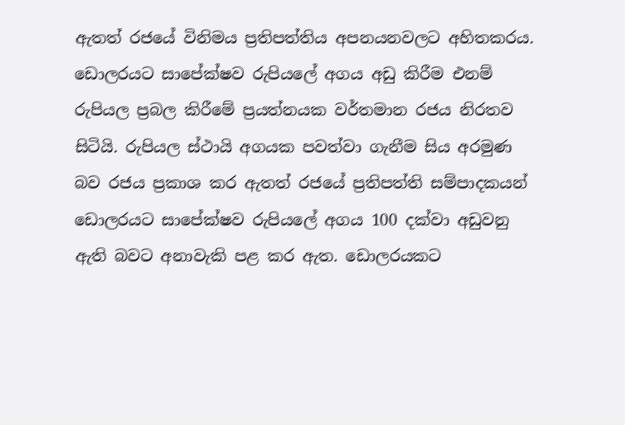ඇතත් රජයේ විනිමය ප්‍රතිපත්තිය අපනයනවලට අහිතකරය. ඩොලරයට සාපේක්ෂව රුපියලේ අගය අඩු කිරීම එනම් රුපියල ප්‍රබල කිරීමේ ප්‍රයත්නයක වර්තමාන රජය නිරතව සිටියි. රුපියල ස්ථායි අගයක පවත්වා ගැනීම සිය අරමුණ බව රජය ප්‍රකාශ කර ඇතත් රජයේ ප්‍රතිපත්ති සම්පාදකයන් ඩොලරයට සාපේක්ෂව රුපියලේ අගය 100 දක්වා අඩුවනු ඇති බවට අනාවැකි පළ කර ඇත. ඩොලරයකට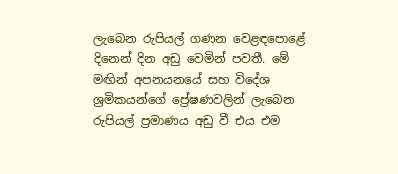ලැබෙන රුපියල් ගණන වෙළඳපොළේ දිනෙන් දින අඩු වෙමින් පවතී. මේ මඟින් අපනයනයේ සහ විදේශ ශ්‍රමිකයන්ගේ ප්‍රේෂණවලින් ලැබෙන රුපියල් ප්‍රමාණය අඩු වී එය එම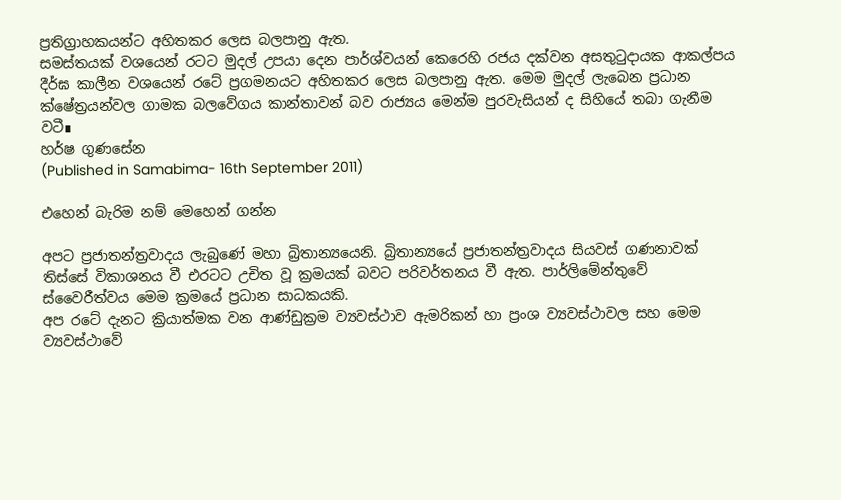ප්‍රතිග්‍රාහකයන්ට අහිතකර ලෙස බලපානු ඇත.
සමස්තයක් වශයෙන් රටට මුදල් උපයා දෙන පාර්ශ්වයන් කෙරෙහි රජය දක්වන අසතුටුදායක ආකල්පය දීර්ඝ කාලීන වශයෙන් රටේ ප්‍රගමනයට අහිතකර ලෙස බලපානු ඇත. මෙම මුදල් ලැබෙන ප්‍රධාන ක්ෂේත්‍රයන්වල ගාමක බලවේගය කාන්තාවන් බව රාජ්‍යය මෙන්ම පුරවැසියන් ද සිහියේ තබා ගැනීම වටී∎
හර්ෂ ගුණසේන
(Published in Samabima- 16th September 2011)

එහෙන් බැරිම නම් මෙහෙන් ගන්න

අපට ප්‍රජාතන්ත්‍රවාදය ලැබුණේ මහා බ්‍රිතාන්‍යයෙනි. බ්‍රිතාන්‍යයේ ප්‍රජාතන්ත්‍රවාදය සියවස් ගණනාවක් තිස්සේ විකාශනය වී එරටට උචිත වූ ක්‍රමයක් බවට පරිවර්තනය වී ඇත. පාර්ලිමේන්තුවේ ස්වෛරීත්වය මෙම ක්‍රමයේ ප්‍රධාන සාධකයකි.
අප රටේ දැනට ක්‍රියාත්මක වන ආණ්ඩුක්‍රම ව්‍යවස්ථාව ඇමරිකන් හා ප්‍රංශ ව්‍යවස්ථාවල සහ මෙම ව්‍යවස්ථාවේ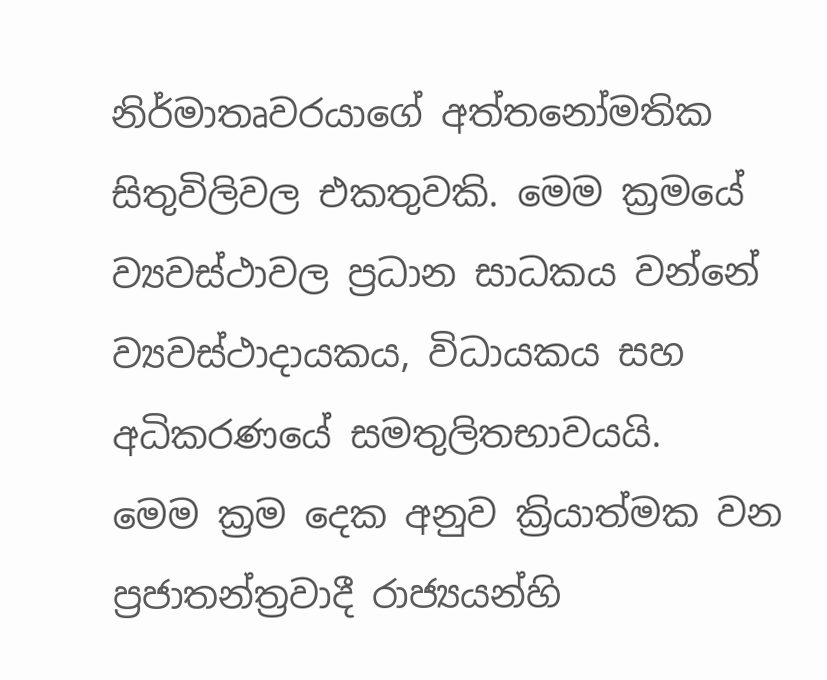නිර්මාතෘවරයාගේ අත්තනෝමතික සිතුවිලිවල එකතුවකි. මෙම ක්‍රමයේ ව්‍යවස්ථාවල ප්‍රධාන සාධකය වන්නේ ව්‍යවස්ථාදායකය, විධායකය සහ අධිකරණයේ සමතුලිතභාවයයි.
මෙම ක්‍රම දෙක අනුව ක්‍රියාත්මක වන ප්‍රජාතන්ත්‍රවාදී රාජ්‍යයන්හි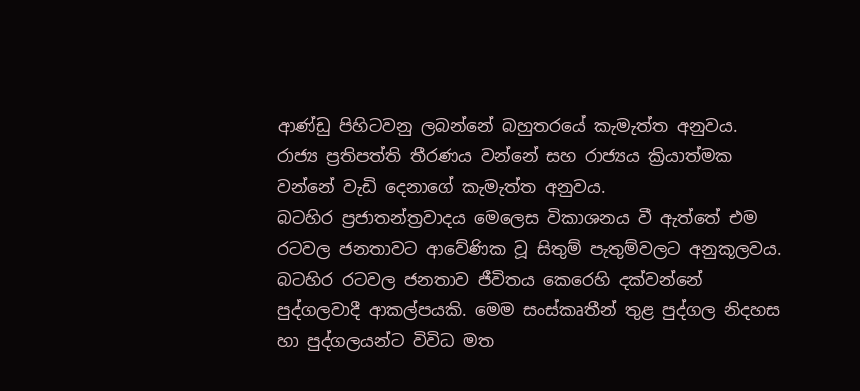ආණ්ඩු පිහිටවනු ලබන්නේ බහුතරයේ කැමැත්ත අනුවය. රාජ්‍ය ප්‍රතිපත්ති තීරණය වන්නේ සහ රාජ්‍යය ක්‍රියාත්මක වන්නේ වැඩි දෙනාගේ කැමැත්ත අනුවය.
බටහිර ප්‍රජාතන්ත්‍රවාදය මෙලෙස විකාශනය වී ඇත්තේ එම රටවල ජනතාවට ආවේණික වූ සිතුම් පැතුම්වලට අනුකූලවය. බටහිර රටවල ජනතාව ජීවිතය කෙරෙහි දක්වන්නේ පුද්ගලවාදී ආකල්පයකි. මෙම සංස්කෘතීන් තුළ පුද්ගල නිදහස හා පුද්ගලයන්ට විවිධ මත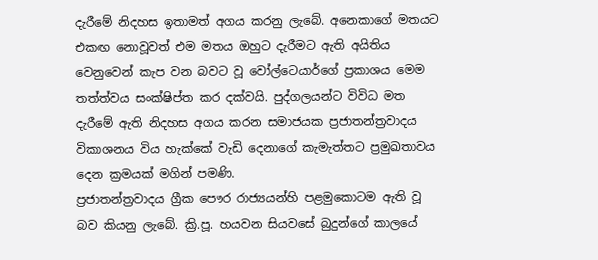දැරීමේ නිදහස ඉතාමත් අගය කරනු ලැබේ. අනෙකාගේ මතයට එකඟ නොවූවත් එම මතය ඔහුට දැරීමට ඇති අයිතිය වෙනුවෙන් කැප වන බවට වූ වෝල්ටෙයාර්ගේ ප්‍රකාශය මෙම තත්ත්වය සංක්ෂිප්ත කර දක්වයි. පුද්ගලයන්ට විවිධ මත දැරීමේ ඇති නිදහස අගය කරන සමාජයක ප්‍රජාතන්ත්‍රවාදය විකාශනය විය හැක්කේ වැඩි දෙනාගේ කැමැත්තට ප්‍රමුඛතාවය දෙන ක්‍රමයක් මගින් පමණි.
ප්‍රජාතන්ත්‍රවාදය ග්‍රීක පෞර රාජ්‍යයන්හි පළමුකොටම ඇති වූ බව කියනු ලැබේ. ක්‍රි.පූ. හයවන සියවසේ බුදුන්ගේ කාලයේ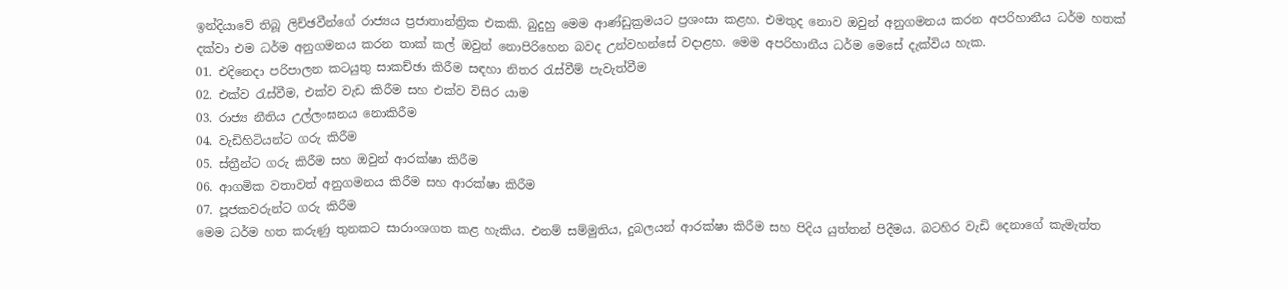ඉන්දියාවේ තිබූ ලිච්ඡවීන්ගේ රාජ්‍යය ප්‍රජාතාන්ත්‍රික එකකි. බුදුහු මෙම ආණ්ඩුක්‍රමයට ප්‍රශංසා කළහ. එමතුද නොව ඔවුන් අනුගමනය කරන අපරිහානීය ධර්ම හතක් දක්වා එම ධර්ම අනුගමනය කරන තාක් කල් ඔවුන් නොපිරිහෙන බවද උන්වහන්සේ වදාළහ. මෙම අපරිහානීය ධර්ම මෙසේ දැක්විය හැක.
01. එදිනෙදා පරිපාලන කටයුතු සාකච්ඡා කිරීම සඳහා නිතර රැස්වීම් පැවැත්වීම
02. එක්ව රැස්වීම, එක්ව වැඩ කිරීම සහ එක්ව විසිර යාම
03. රාජ්‍ය නීතිය උල්ලංඝනය නොකිරීම
04. වැඩිහිටියන්ට ගරු කිරීම
05. ස්ත්‍රීන්ට ගරු කිරීම සහ ඔවුන් ආරක්ෂා කිරීම
06. ආගමික වතාවත් අනුගමනය කිරීම සහ ආරක්ෂා කිරීම
07. පූජකවරුන්ට ගරු කිරීම
මෙම ධර්ම හත කරුණු තුනකට සාරාංශගත කළ හැකිය. එනම් සම්මුතිය, දුබලයන් ආරක්ෂා කිරීම සහ පිදිය යුත්තන් පිදීමය. බටහිර වැඩි දෙනාගේ කැමැත්ත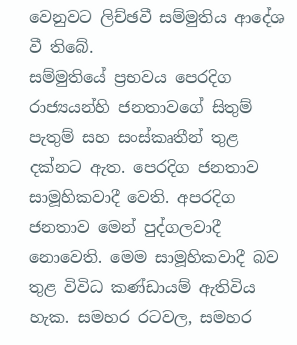වෙනුවට ලිච්ඡවී සම්මුතිය ආදේශ වී තිබේ.
සම්මුතියේ ප්‍රභවය පෙරදිග රාජ්‍යයන්හි ජනතාවගේ සිතුම් පැතුම් සහ සංස්කෘතීන් තුළ දක්නට ඇත. පෙරදිග ජනතාව සාමූහිකවාදී වෙති. අපරදිග ජනතාව මෙන් පුද්ගලවාදී නොවෙති. මෙම සාමූහිකවාදී බව තුළ විවිධ කණ්ඩායම් ඇතිවිය හැක. සමහර රටවල, සමහර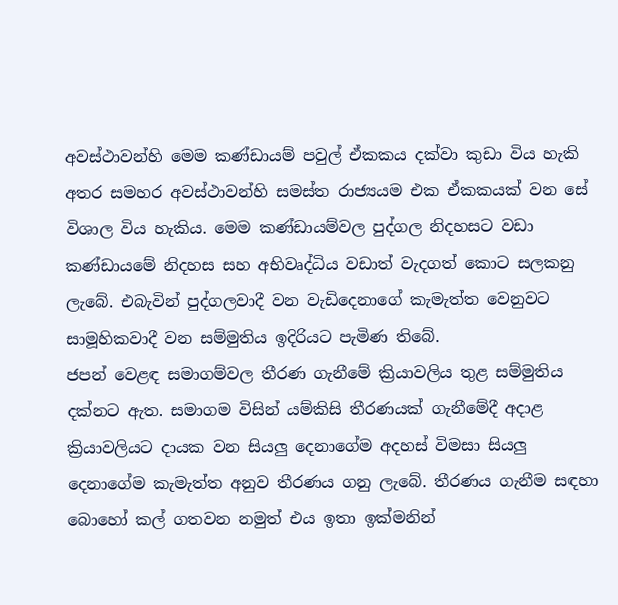අවස්ථාවන්හි මෙම කණ්ඩායම් පවුල් ඒකකය දක්වා කුඩා විය හැකි අතර සමහර අවස්ථාවන්හි සමස්ත රාජ්‍යයම එක ඒකකයක් වන සේ විශාල විය හැකිය. මෙම කණ්ඩායම්වල පුද්ගල නිදහසට වඩා කණ්ඩායමේ නිදහස සහ අභිවෘද්ධිය වඩාත් වැදගත් කොට සලකනු ලැබේ. එබැවින් පුද්ගලවාදී වන වැඩිදෙනාගේ කැමැත්ත වෙනුවට සාමූහිකවාදී වන සම්මුතිය ඉදිරියට පැමිණ තිබේ.
ජපන් වෙළඳ සමාගම්වල තීරණ ගැනීමේ ක්‍රියාවලිය තුළ සම්මුතිය දක්නට ඇත. සමාගම විසින් යම්කිසි තීරණයක් ගැනීමේදී අදාළ ක්‍රියාවලියට දායක වන සියලු දෙනාගේම අදහස් විමසා සියලු දෙනාගේම කැමැත්ත අනුව තීරණය ගනු ලැබේ. තීරණය ගැනීම සඳහා බොහෝ කල් ගතවන නමුත් එය ඉතා ඉක්මනින්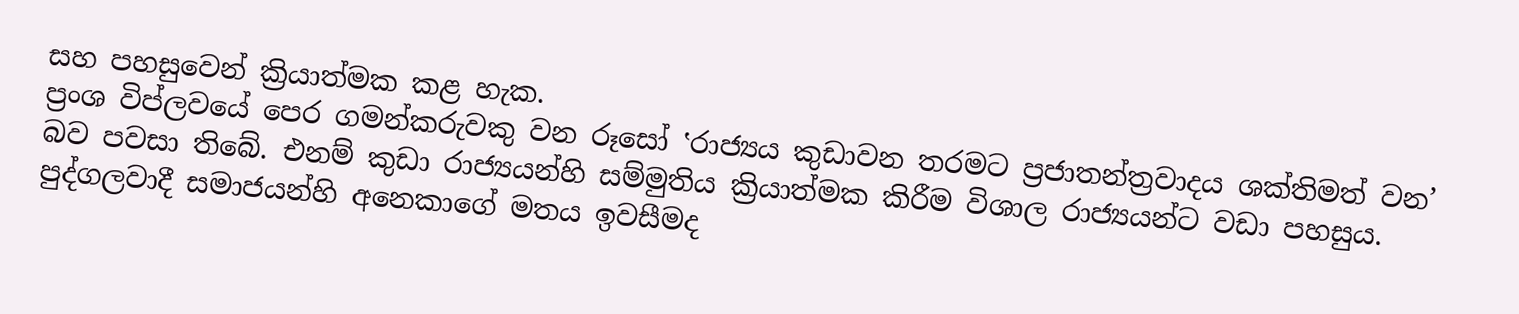සහ පහසුවෙන් ක්‍රියාත්මක කළ හැක.
ප්‍රංශ විප්ලවයේ පෙර ගමන්කරුවකු වන රූසෝ ‛රාජ්‍යය කුඩාවන තරමට ප්‍රජාතන්ත්‍රවාදය ශක්තිමත් වන’ බව පවසා තිබේ. එනම් කුඩා රාජ්‍යයන්හි සම්මුතිය ක්‍රියාත්මක කිරීම විශාල රාජ්‍යයන්ට වඩා පහසුය.
පුද්ගලවාදී සමාජයන්හි අනෙකාගේ මතය ඉවසීමද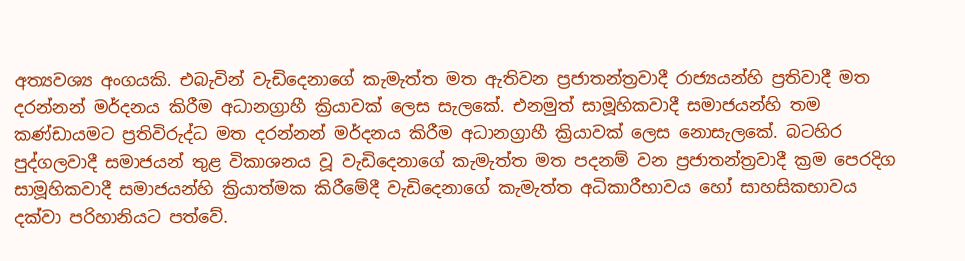අත්‍යවශ්‍ය අංගයකි. එබැවින් වැඩිදෙනාගේ කැමැත්ත මත ඇතිවන ප්‍රජාතන්ත්‍රවාදී රාජ්‍යයන්හි ප්‍රතිවාදී මත දරන්නන් මර්දනය කිරීම අධානග්‍රාහී ක්‍රියාවක් ලෙස සැලකේ. එනමුත් සාමූහිකවාදී සමාජයන්හි තම කණ්ඩායමට ප්‍රතිවිරුද්ධ මත දරන්නන් මර්දනය කිරීම අධානග්‍රාහී ක්‍රියාවක් ලෙස නොසැලකේ. බටහිර පුද්ගලවාදී සමාජයන් තුළ විකාශනය වූ වැඩිදෙනාගේ කැමැත්ත මත පදනම් වන ප්‍රජාතන්ත්‍රවාදී ක්‍රම පෙරදිග සාමූහිකවාදී සමාජයන්හි ක්‍රියාත්මක කිරීමේදී වැඩිදෙනාගේ කැමැත්ත අධිකාරීභාවය හෝ සාහසිකභාවය දක්වා පරිහානියට පත්වේ.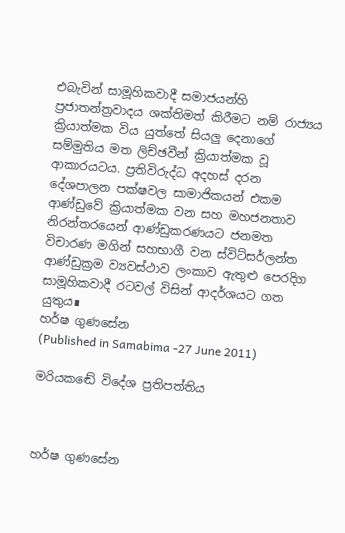එබැවින් සාමූහිකවාදී සමාජයන්හි ප්‍රජාතන්ත්‍රවාදය ශක්තිමත් කිරීමට නම් රාජ්‍යය ක්‍රියාත්මක විය යුත්තේ සියලු දෙනාගේ සම්මුතිය මත ලිච්ඡවීන් ක්‍රියාත්මක වූ ආකාරයටය. ප්‍රතිවිරුද්ධ අදහස් දරන දේශපාලන පක්ෂවල සාමාජිකයන් එකම ආණ්ඩුවේ ක්‍රියාත්මක වන සහ මහජනතාව නිරන්තරයෙන් ආණ්ඩුකරණයට ජනමත විචාරණ මගින් සහභාගී වන ස්විට්සර්ලන්ත ආණ්ඩුක්‍රම ව්‍යවස්ථාව ලංකාව ඇතුළු පෙරදිග සාමූහිකවාදී රටවල් විසින් ආදර්ශයට ගත යුතුය∎
හර්ෂ ගුණසේන
(Published in Samabima -27 June 2011)

මරියකඬේ විදේශ ප්‍රතිපත්තිය



හර්ෂ ගුණසේන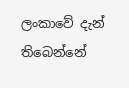ලංකාවේ දැන් තිබෙන්නේ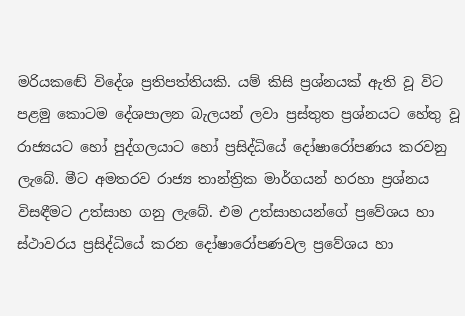මරියකඬේ විදේශ ප්‍රතිපත්තියකි. යම් කිසි ප්‍රශ්නයක් ඇති වූ විට පළමු කොටම දේශපාලන බැලයන් ලවා ප්‍රස්තුත ප්‍රශ්නයට හේතු වූ රාජ්‍යයට හෝ පුද්ගලයාට හෝ ප්‍රසිද්ධියේ දෝෂාරෝපණය කරවනු ලැබේ. මීට අමතරව රාජ්‍ය තාන්ත්‍රික මාර්ගයන් හරහා ප්‍රශ්නය විසඳීමට උත්සාහ ගනු ලැබේ. එම උත්සාහයන්ගේ ප්‍රවේශය හා ස්ථාවරය ප්‍රසිද්ධියේ කරන දෝෂාරෝපණවල ප්‍රවේශය හා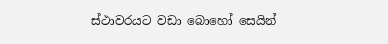ස්ථාවරයට වඩා බොහෝ සෙයින්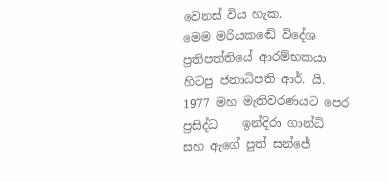වෙනස් විය හැක.
මෙම මරියකඬේ විදේශ ප්‍රතිපත්තියේ ආරම්භකයා හිටපු ජනාධිපති ආර්. යි. 1977 මහ මැතිවරණයට පෙර ප්‍රසිද්ධ    ඉන්දිරා ගාන්ධි සහ ඇගේ පුත් සන්ජේ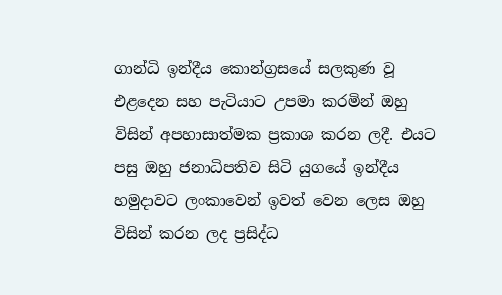ගාන්ධි ඉන්දීය කොන්ග්‍රසයේ සලකුණ වූ එළදෙන සහ පැටියාට උපමා කරමින් ඔහු විසින් අපහාසාත්මක ප්‍රකාශ කරන ලදී. එයට පසු ඔහු ජනාධිපතිව සිටි යුගයේ ඉන්දීය හමුදාවට ලංකාවෙන් ඉවත් වෙන ලෙස ඔහු විසින් කරන ලද ප්‍රසිද්ධ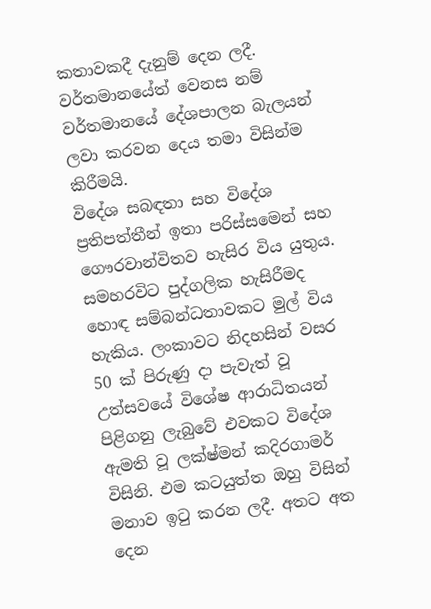කතාවකදී දැනුම් දෙන ලදී.
වර්තමානයේත් වෙනස නම් වර්තමානයේ දේශපාලන බැලයන් ලවා කරවන දෙය තමා විසින්ම කිරීමයි.
විදේශ සබඳතා සහ විදේශ ප්‍රතිපත්තීන් ඉතා පරිස්සමෙන් සහ ගෞරවාන්විතව හැසිර විය යුතුය. සමහරවිට පුද්ගලික හැසිරීමද හොඳ සම්බන්ධතාවකට මුල් විය හැකිය. ලංකාවට නිදහසින් වසර 50 ක් පිරුණු දා පැවැත් වූ උත්සවයේ විශේෂ ආරාධිතයන් පිළිගනු ලැබුවේ එවකට විදේශ ඇමති වූ ලක්ෂ්මන් කදිරගාමර් විසිනි. එම කටයුත්ත ඔහු විසින් මනාව ඉටු කරන ලදී. අතට අත දෙන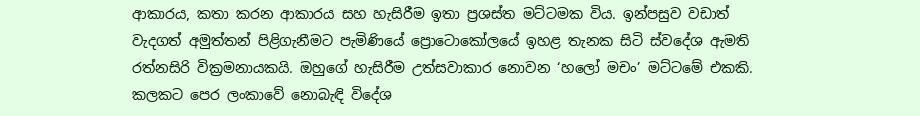ආකාරය, කතා කරන ආකාරය සහ හැසිරීම ඉතා ප්‍රශස්ත මට්ටමක විය. ඉන්පසුව වඩාත් වැදගත් අමුත්තන් පිළිගැනීමට පැමිණියේ ප්‍රොටොකෝලයේ ඉහළ තැනක සිටි ස්වදේශ ඇමති රත්නසිරි වික්‍රමනායකයි. ඔහුගේ හැසිරීම උත්සවාකාර නොවන ‘හලෝ මචං’ මට්ටමේ එකකි.
කලකට පෙර ලංකාවේ නොබැඳි විදේශ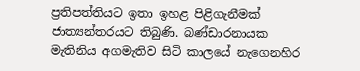ප්‍රතිපත්තියට ඉතා ඉහළ පිළිගැනීමක් ජාත්‍යන්තරයට තිබුණි. බණ්ඩාරනායක මැතිනිය අගමැතිව සිටි කාලයේ නැගෙනහිර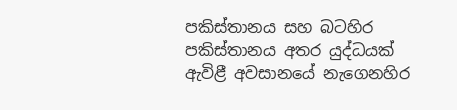පකිස්තානය සහ බටහිර පකිස්තානය අතර යුද්ධයක් ඇවිළී අවසානයේ නැගෙනහිර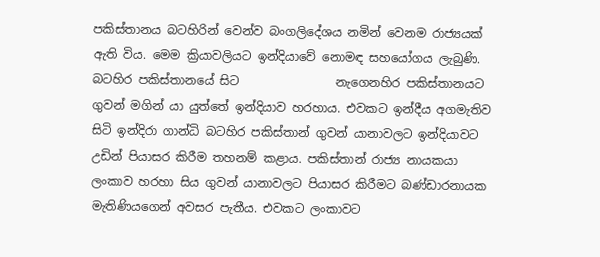පකිස්තානය බටහිරින් වෙන්ව බංගලිදේශය නමින් වෙනම රාජ්‍යයක් ඇති විය. මෙම ක්‍රියාවලියට ඉන්දියාවේ නොමඳ සහයෝගය ලැබුණි. බටහිර පකිස්තානයේ සිට                නැගෙනහිර පකිස්තානයට ගුවන් මගින් යා යුත්තේ ඉන්දියාව හරහාය. එවකට ඉන්දීය අගමැතිව සිටි ඉන්දිරා ගාන්ධි බටහිර පකිස්තාන් ගුවන් යානාවලට ඉන්දියාවට උඩින් පියාසර කිරීම තහනම් කළාය. පකිස්තාන් රාජ්‍ය නායකයා ලංකාව හරහා සිය ගුවන් යානාවලට පියාසර කිරීමට බණ්ඩාරනායක මැතිණියගෙන් අවසර පැතීය. එවකට ලංකාවට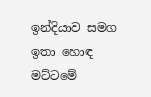ඉන්දියාව සමග ඉතා හොඳ මට්ටමේ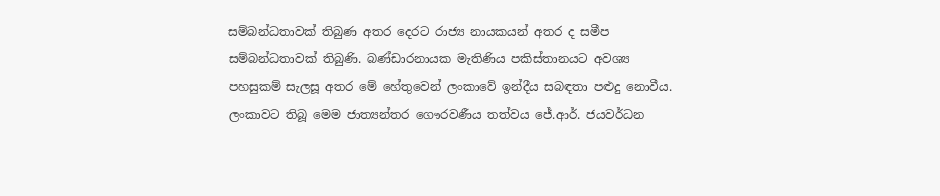සම්බන්ධතාවක් තිබුණ අතර දෙරට රාජ්‍ය නායකයන් අතර ද සමීප සම්බන්ධතාවක් තිබුණි. බණ්ඩාරනායක මැතිණිය පකිස්තානයට අවශ්‍ය පහසුකම් සැලසූ අතර මේ හේතුවෙන් ලංකාවේ ඉන්දීය සබඳතා පළුදු නොවීය.
ලංකාවට තිබූ මෙම ජාත්‍යන්තර ගෞරවණීය තත්වය ජේ.ආර්. ජයවර්ධන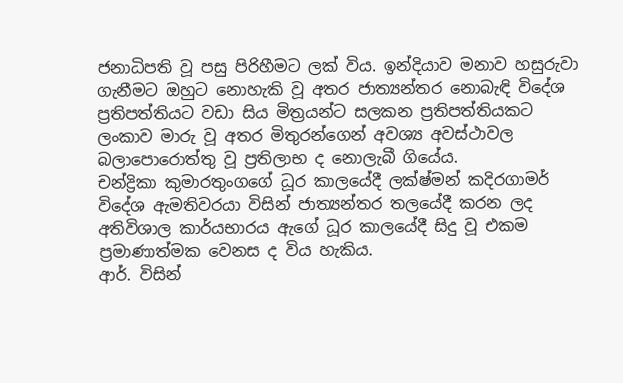ජනාධිපති වූ පසු පිරිහීමට ලක් විය. ඉන්දියාව මනාව හසුරුවා ගැනීමට ඔහුට නොහැකි වූ අතර ජාත්‍යන්තර නොබැඳි විදේශ ප්‍රතිපත්තියට වඩා සිය මිත්‍රයන්ට සලකන ප්‍රතිපත්තියකට ලංකාව මාරු වූ අතර මිතුරන්ගෙන් අවශ්‍ය අවස්ථාවල බලාපොරොත්තු වූ ප්‍රතිලාභ ද නොලැබී ගියේය.
චන්ද්‍රිකා කුමාරතුංගගේ ධූර කාලයේදී ලක්ෂ්මන් කදිරගාමර් විදේශ ඇමතිවරයා විසින් ජාත්‍යන්තර තලයේදී කරන ලද අතිවිශාල කාර්යභාරය ඇගේ ධූර කාලයේදී සිදු වූ එකම ප්‍රමාණාත්මක වෙනස ද විය හැකිය.
ආර්. විසින්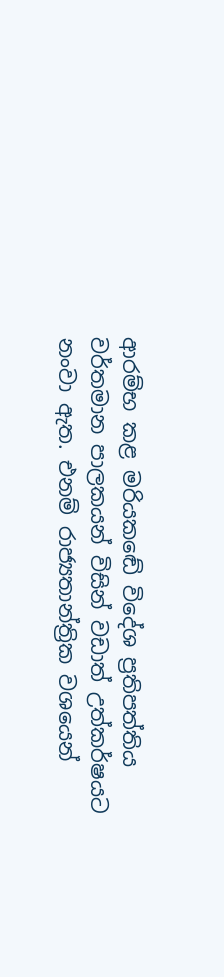ආරම්භ කළ මරියකඬේ විදේශ ප්‍රතිපත්තිය වර්තමාන පාලකයන් විසින් වඩාත් උත්කර්ෂයට නංවා ඇත. එනම් රාජ්‍යතාන්ත්‍රික වශයෙන්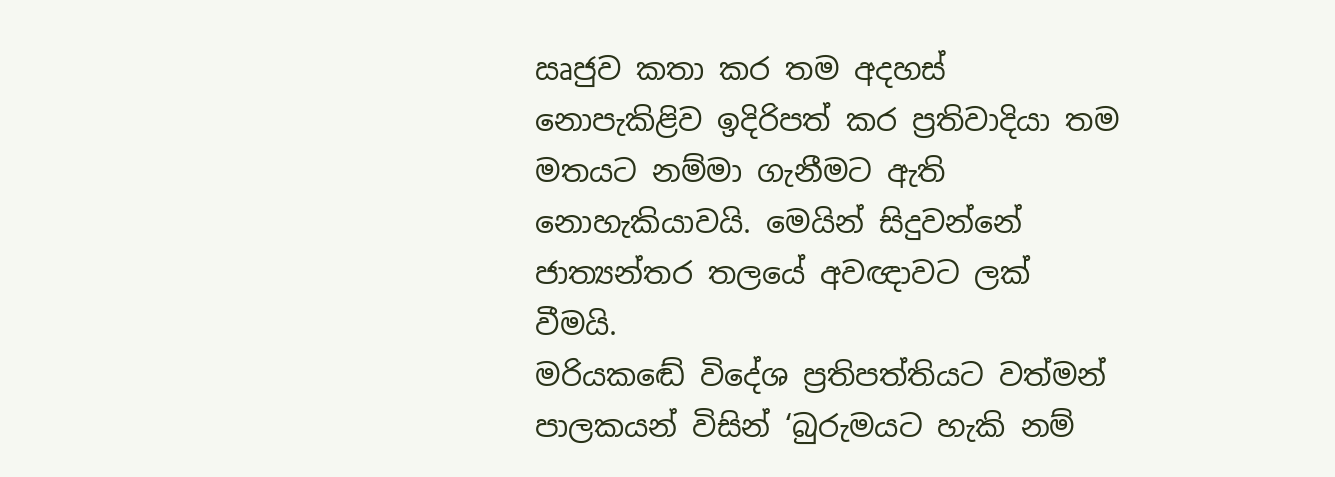ඍජුව කතා කර තම අදහස් නොපැකිළිව ඉදිරිපත් කර ප්‍රතිවාදියා තම මතයට නම්මා ගැනීමට ඇති නොහැකියාවයි. මෙයින් සිදුවන්නේ ජාත්‍යන්තර තලයේ අවඥාවට ලක් වීමයි.
මරියකඬේ විදේශ ප්‍රතිපත්තියට වත්මන් පාලකයන් විසින් ‘බුරුමයට හැකි නම්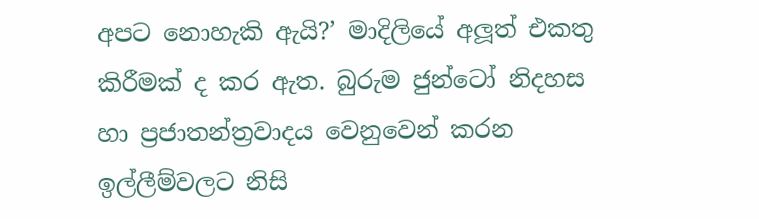අපට නොහැකි ඇයි?’ මාදිලියේ අලූත් එකතු කිරීමක් ද කර ඇත. බුරුම ජුන්ටෝ නිදහස හා ප්‍රජාතන්ත්‍රවාදය වෙනුවෙන් කරන ඉල්ලීම්වලට නිසි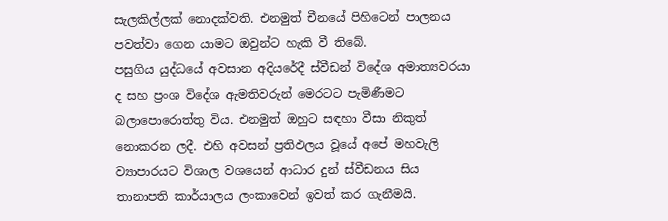සැලකිල්ලක් නොදක්වති. එනමුත් චීනයේ පිහිටෙන් පාලනය පවත්වා ගෙන යාමට ඔවුන්ට හැකි වී තිබේ.
පසුගිය යුද්ධයේ අවසාන අදියරේදී ස්වීඩන් විදේශ අමාත්‍යවරයා ද සහ ප්‍රංශ විදේශ ඇමතිවරුන් මෙරටට පැමිණීමට බලාපොරොත්තු විය. එනමුත් ඔහුට සඳහා වීසා නිකුත් නොකරන ලදී. එහි අවසන් ප්‍රතිඵලය වූයේ අපේ මහවැලි ව්‍යාපාරයට විශාල වශයෙන් ආධාර දුන් ස්වීඩනය සිය තානාපති කාර්යාලය ලංකාවෙන් ඉවත් කර ගැනීමයි.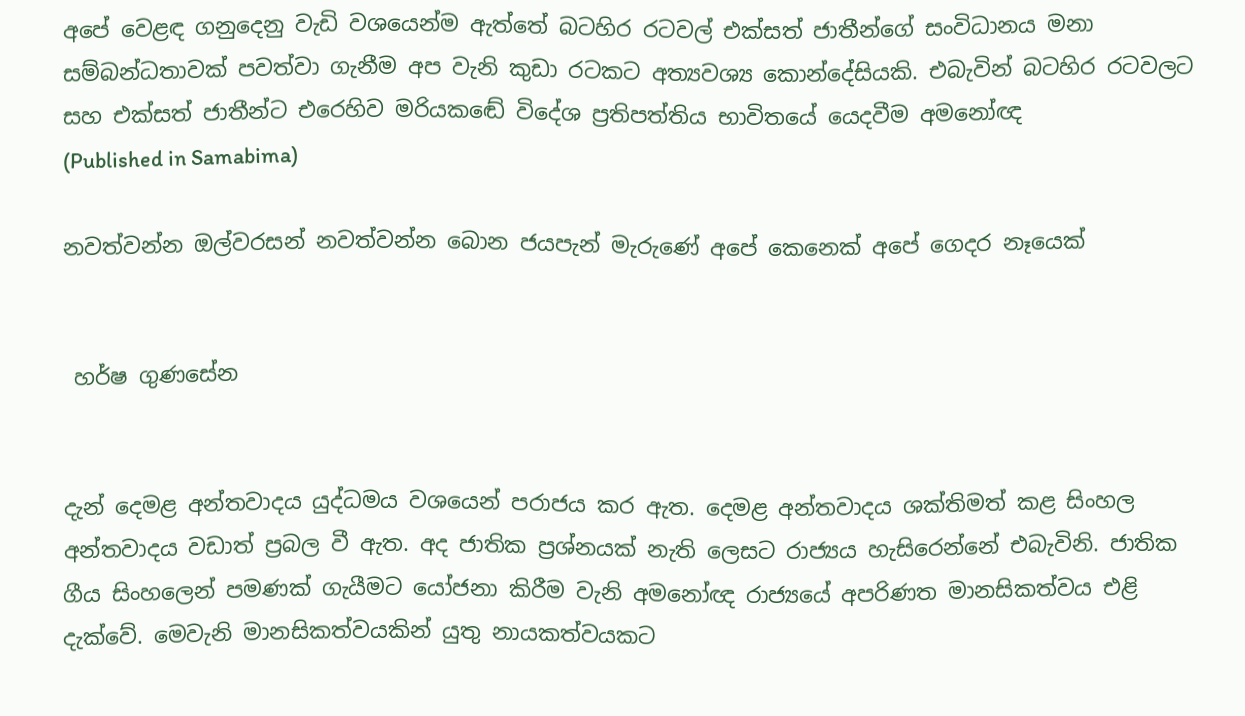අපේ වෙළඳ ගනුදෙනු වැඩි වශයෙන්ම ඇත්තේ බටහිර රටවල් එක්සත් ජාතීන්ගේ සංවිධානය මනා සම්බන්ධතාවක් පවත්වා ගැනීම අප වැනි කුඩා රටකට අත්‍යවශ්‍ය කොන්දේසියකි. එබැවින් බටහිර රටවලට සහ එක්සත් ජාතීන්ට එරෙහිව මරියකඬේ විදේශ ප්‍රතිපත්තිය භාවිතයේ යෙදවීම අමනෝඥ
(Published in Samabima)

නවත්වන්න ඔල්වරසන් නවත්වන්න බොන ජයපැන් මැරුණේ අපේ කෙනෙක් අපේ ගෙදර නෑයෙක්


 හර්ෂ ගුණසේන


දැන් දෙමළ අන්තවාදය යුද්ධමය වශයෙන් පරාජය කර ඇත. දෙමළ අන්තවාදය ශක්තිමත් කළ සිංහල අන්තවාදය වඩාත් ප්‍රබල වී ඇත. අද ජාතික ප්‍රශ්නයක් නැති ලෙසට රාජ්‍යය හැසිරෙන්නේ එබැවිනි. ජාතික ගීය සිංහලෙන් පමණක් ගැයීමට යෝජනා කිරීම වැනි අමනෝඥ රාජ්‍යයේ අපරිණත මානසිකත්වය එළි දැක්වේ. මෙවැනි මානසිකත්වයකින් යුතු නායකත්වයකට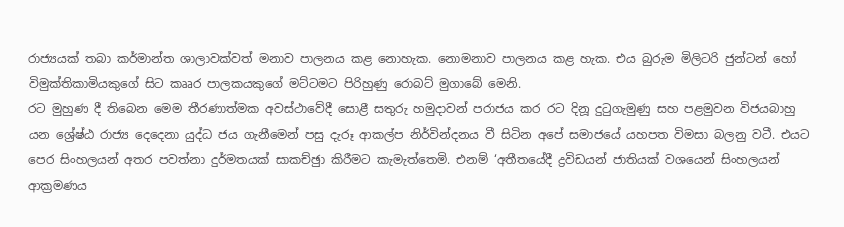රාජ්‍යයක් තබා කර්මාන්ත ශාලාවක්වත් මනාව පාලනය කළ නොහැක. නොමනාව පාලනය කළ හැක. එය බුරුම මිලිටරි ජුන්ටන් හෝ විමුක්තිකාමියකුගේ සිට කෲර පාලකයකුගේ මට්ටමට පිරිහුණු රොබට් මුගාබේ මෙනි.
රට මුහුණ දී තිබෙන මෙම තීරණාත්මක අවස්ථාවේදී සොළී සතුරු හමුදාවන් පරාජය කර රට දිනූ දුටුගැමුණු සහ පළමුවන විජයබාහු යන ශ්‍රේෂ්ඨ රාජ්‍ය දෙදෙනා යුද්ධ ජය ගැනීමෙන් පසු දැරූ ආකල්ප නිර්වින්දනය වී සිටින අපේ සමාජයේ යහපත විමසා බලනු වටී. එයට පෙර සිංහලයන් අතර පවත්නා දුර්මතයක් සාකච්ඡුා කිරීමට කැමැත්තෙමි. එනම් ‘අතීතයේදී ද්‍රවිඩයන් ජාතියක් වශයෙන් සිංහලයන් ආක්‍රමණය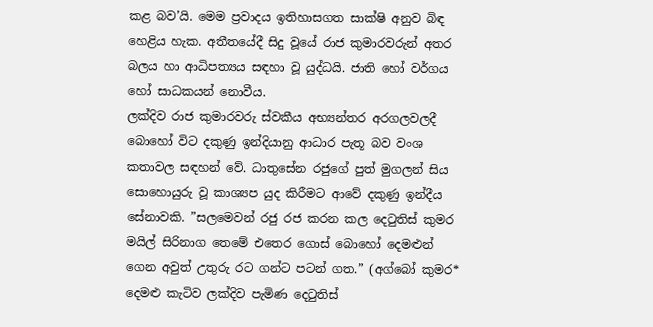කළ බව’යි. මෙම ප්‍රවාදය ඉතිහාසගත සාක්ෂි අනුව බිඳ හෙළිය හැක. අතීතයේදී සිදු වූයේ රාජ කුමාරවරුන් අතර බලය හා ආධිපත්‍යය සඳහා වූ යුද්ධයි. ජාති හෝ වර්ගය හෝ සාධකයන් නොවීය.
ලක්දිව රාජ කුමාරවරු ස්වකීය අභ්‍යන්තර අරගලවලදී බොහෝ විට දකුණු ඉන්දියානු ආධාර පැතූ බව වංශ කතාවල සඳහන් වේ. ධාතුසේන රජුගේ පුත් මුගලන් සිය සොහොයුරු වූ කාශ්‍යප යුද කිරීමට ආවේ දකුණු ඉන්දීය සේනාවකි. ”සලමෙවන් රජු රජ කරන කල දෙටුතිස් කුමර මයිල් සිරිනාග තෙමේ එතෙර ගොස් බොහෝ දෙමළුන් ගෙන අවුත් උතුරු රට ගන්ට පටන් ගත.” (අග්බෝ කුමර* දෙමළු කැටිව ලක්දිව පැමිණ දෙටුතිස්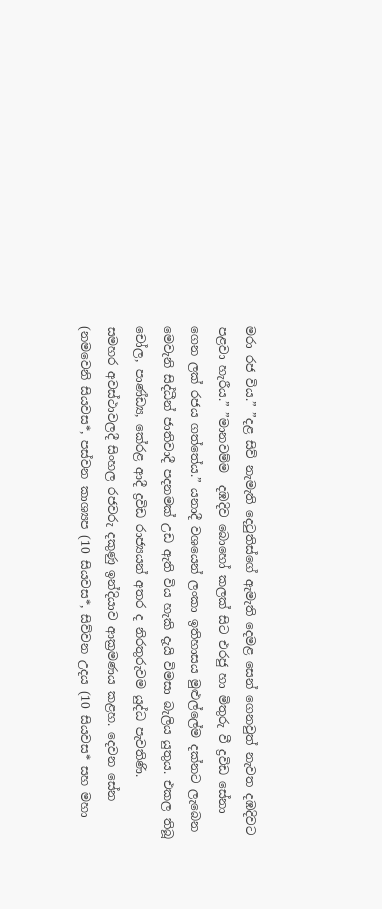මරා රජ විය.” ”දළ සිව් නැමැති දෙටුතිස්ගේ ඇමැති දෙමළ සෙන් ගෙනවුත් නැවත දඹදිවට පළවා හැරීය.” ”මානවම්ම  දඹදිව බොහෝ කලක් සිට එරජු හා මිතුරු වී ද්‍රවිඩ සේනා ගෙන ලක් රජය ගත්තේය.” යනාදී වශයෙන් ලංකා ඉතිහාසය මුළුල්ලේම දක්නට ලැබෙන මෙවැනි සිද්ධීන් ජාතිවාදී පදනමක් උඩ ඇති විය හැකි දැයි විමසා බැලිය යුතුය. එකල තිබූ චෝල, පාණ්ඩ්‍ය, කේරළ ආදී ද්‍රවිඩ රාජ්‍යයන් අතර ද නිරතුරුවම යුද්ධ පැවතිණි.
සමහර අවස්ථාවලදී සිංහල රජවරු දකුණු ඉන්දියාව ආක්‍රමණය කළහ. දෙවන සේන (නමවෙනි සියවස*, පස්වන කාශ්‍යප (10 සියවස*, සිව්වන උදය (10 සියවස* සහ මහා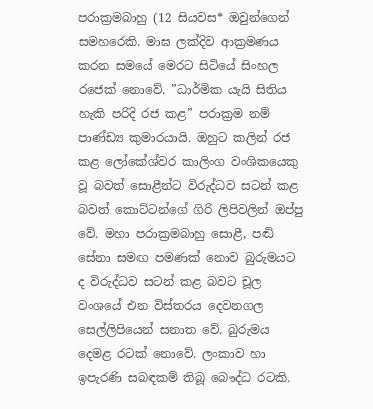පරාක්‍රමබාහු (12 සියවස* ඔවුන්ගෙන් සමහරෙකි. මාඝ ලක්දිව ආක්‍රමණය කරන සමයේ මෙරට සිටියේ සිංහල රජෙක් නොවේ. ”ධාර්මික යැයි සිතිය හැකි පරිදි රජ කළ” පරාක්‍රම නම් පාණ්ඩ්‍ය කුමාරයායි. ඔහුට කලින් රජ කළ ලෝකේශ්වර කාලිංග වංශිකයෙකු වූ බවත් සොළීන්ට විරුද්ධව සටන් කළ බවත් කොට්ටන්ගේ ගිරි ලිපිවලින් ඔප්පු වේ. මහා පරාක්‍රමබාහු සොළී, පඬි සේනා සමඟ පමණක් නොව බුරුමයට ද විරුද්ධව සටන් කළ බවට චූල වංශයේ එන විස්තරය දෙවනගල සෙල්ලිපියෙන් සනාත වේ. බුරුමය දෙමළ රටක් නොවේ. ලංකාව හා ඉපැරණි සබඳකම් තිබූ බෞද්ධ රටකි.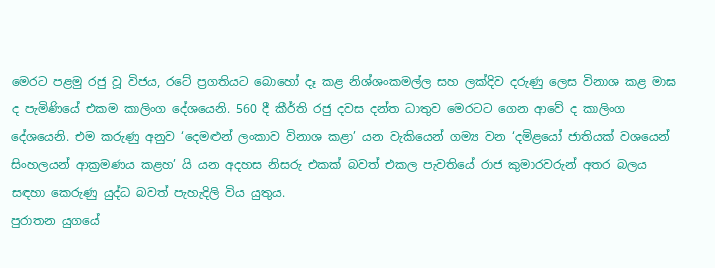මෙරට පළමු රජු වූ විජය, රටේ ප්‍රගතියට බොහෝ දෑ කළ නිශ්ශංකමල්ල සහ ලක්දිව දරුණු ලෙස විනාශ කළ මාඝ ද පැමිණියේ එකම කාලිංග දේශයෙනි. 560 දී කීර්ති රජු දවස දන්ත ධාතුව මෙරටට ගෙන ආවේ ද කාලිංග දේශයෙනි. එම කරුණු අනුව ‘දෙමළුන් ලංකාව විනාශ කළා’ යන වැකියෙන් ගම්‍ය වන ‘දමිළයෝ ජාතියක් වශයෙන් සිංහලයන් ආක්‍රමණය කළහ’ යි යන අදහස නිසරු එකක් බවත් එකල පැවතියේ රාජ කුමාරවරුන් අතර බලය සඳහා කෙරුණු යුද්ධ බවත් පැහැදිලි විය යුතුය.
පුරාතන යුගයේ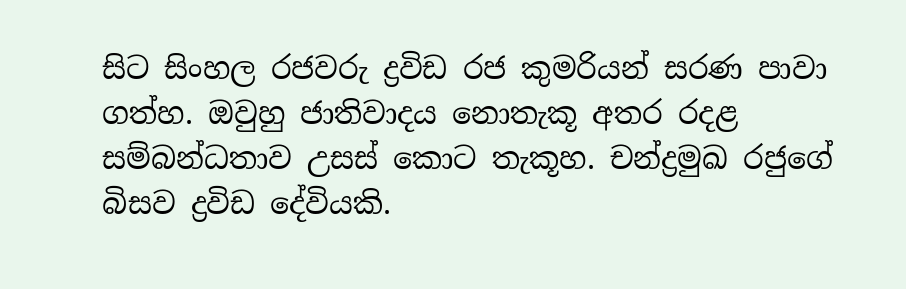සිට සිංහල රජවරු ද්‍රවිඩ රජ කුමරියන් සරණ පාවා ගත්හ. ඔවුහු ජාතිවාදය නොතැකූ අතර රදළ සම්බන්ධතාව උසස් කොට තැකූහ. චන්ද්‍රමුඛ රජුගේ බිසව ද්‍රවිඩ දේවියකි.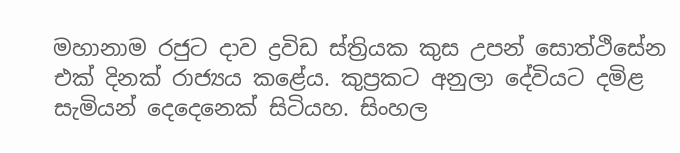මහානාම රජුට දාව ද්‍රවිඩ ස්ත්‍රියක කුස උපන් සොත්ථිසේන එක් දිනක් රාජ්‍යය කළේය. කුප්‍රකට අනුලා දේවියට දමිළ සැමියන් දෙදෙනෙක් සිටියහ. සිංහල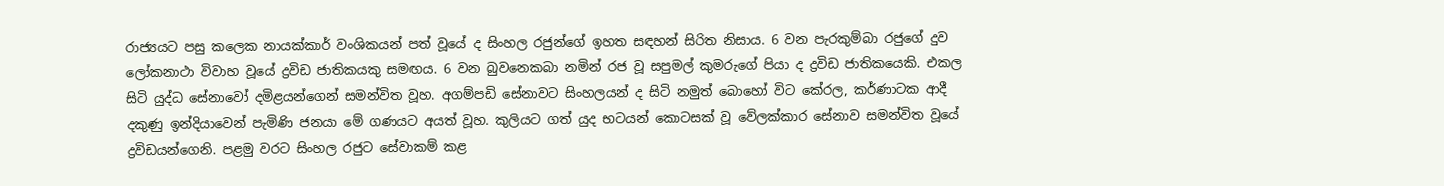රාජ්‍යයට පසු කලෙක නායක්කාර් වංශිකයන් පත් වූයේ ද සිංහල රජුන්ගේ ඉහත සඳහන් සිරිත නිසාය. 6 වන පැරකුම්බා රජුගේ දුව ලෝකනාථා විවාහ වූයේ ද්‍රවිඩ ජාතිකයකු සමඟය. 6 වන බුවනෙකබා නමින් රජ වූ සපුමල් කුමරුගේ පියා ද ද්‍රවිඩ ජාතිකයෙකි. එකල සිටි යුද්ධ සේනාවෝ දමිළයන්ගෙන් සමන්විත වූහ. අගම්පඩි සේනාවට සිංහලයන් ද සිටි නමුත් බොහෝ විට කේරල, කර්ණාටක ආදී දකුණු ඉන්දියාවෙන් පැමිණි ජනයා මේ ගණයට අයත් වූහ. කුලියට ගත් යුද භටයන් කොටසක් වූ වේලක්කාර සේනාව සමන්විත වූයේ ද්‍රවිඩයන්ගෙනි. පළමු වරට සිංහල රජුට සේවාකම් කළ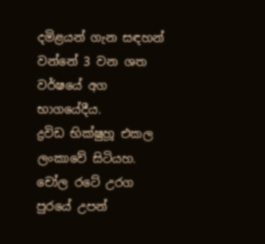දමිළයන් ගැන සඳහන් වන්නේ 3 වන ශත වර්ෂයේ අග භාගයේදීය.
ද්‍රවිඩ භික්ෂුහූ එකල ලංකාවේ සිටියහ. චෝල රටේ උරග පුරයේ උපන්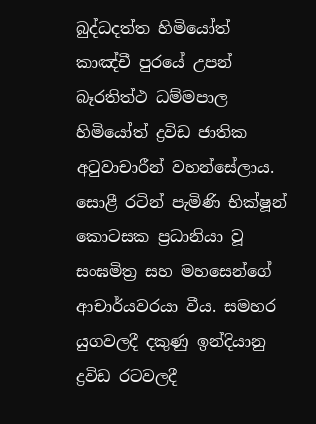බුද්ධදත්ත හිමියෝත් කාඤ්චී පුරයේ උපන් බෑරතිත්ථ ධම්මපාල හිමියෝත් ද්‍රවිඩ ජාතික අටුවාචාරීන් වහන්සේලාය. සොළී රටින් පැමිණි භික්ෂූන් කොටසක ප්‍රධානියා වූ සංඝමිත්‍ර සහ මහසෙන්ගේ ආචාර්යවරයා වීය. සමහර යුගවලදී දකුණු ඉන්දියානු ද්‍රවිඩ රටවලදී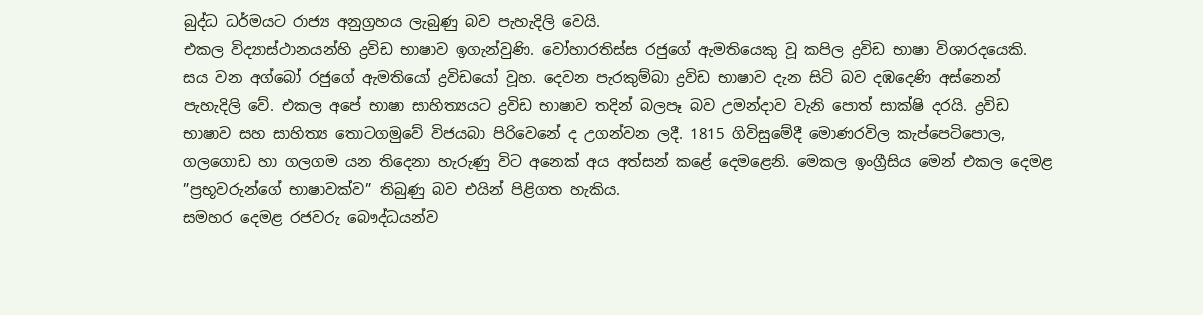බුද්ධ ධර්මයට රාජ්‍ය අනුග්‍රහය ලැබුණු බව පැහැදිලි වෙයි.
එකල විද්‍යාස්ථානයන්හි ද්‍රවිඩ භාෂාව ඉගැන්වුණි. වෝහාරතිස්ස රජුගේ ඇමතියෙකු වූ කපිල ද්‍රවිඩ භාෂා විශාරදයෙකි. සය වන අග්බෝ රජුගේ ඇමතියෝ ද්‍රවිඩයෝ වූහ. දෙවන පැරකුම්බා ද්‍රවිඩ භාෂාව දැන සිටි බව දඹදෙණි අස්නෙන් පැහැදිලි වේ. එකල අපේ භාෂා සාහිත්‍යයට ද්‍රවිඩ භාෂාව තදින් බලපෑ බව උමන්දාව වැනි පොත් සාක්ෂි දරයි. ද්‍රවිඩ භාෂාව සහ සාහිත්‍ය තොටගමුවේ විජයබා පිරිවෙනේ ද උගන්වන ලදී. 1815 ගිවිසුමේදී මොණරවිල කැප්පෙටිපොල, ගලගොඩ හා ගලගම යන තිදෙනා හැරුණු විට අනෙක් අය අත්සන් කළේ දෙමළෙනි. මෙකල ඉංග්‍රීසිය මෙන් එකල දෙමළ ”ප්‍රභූවරුන්ගේ භාෂාවක්ව” තිබුණු බව එයින් පිළිගත හැකිය.
සමහර දෙමළ රජවරු බෞද්ධයන්ව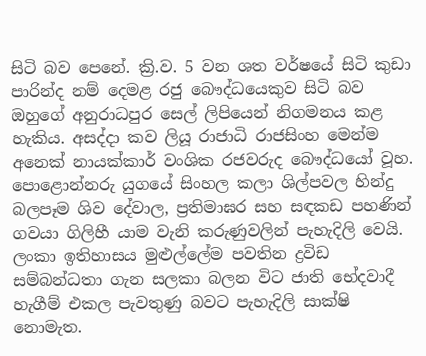සිටි බව පෙනේ. ක්‍රි.ව. 5 වන ශත වර්ෂයේ සිටි කුඩා පාරින්ද නම් දෙමළ රජු බෞද්ධයෙකුව සිටි බව ඔහුගේ අනුරාධපුර සෙල් ලිපියෙන් නිගමනය කළ හැකිය. අසද්දා කව ලියූ රාජාධි රාජසිංහ මෙන්ම අනෙක් නායක්කාර් වංශික රජවරුද බෞද්ධයෝ වූහ. පොළොන්නරු යුගයේ සිංහල කලා ශිල්පවල හින්දු බලපෑම ශිව දේවාල, ප්‍රතිමාඝර සහ සඳකඩ පහණින් ගවයා ගිලිහී යාම වැනි කරුණුවලින් පැහැදිලි වෙයි. ලංකා ඉතිහාසය මුළුල්ලේම පවතින ද්‍රවිඩ සම්බන්ධතා ගැන සලකා බලන විට ජාති භේදවාදී හැගීම් එකල පැවතුණු බවට පැහැදිලි සාක්ෂි නොමැත.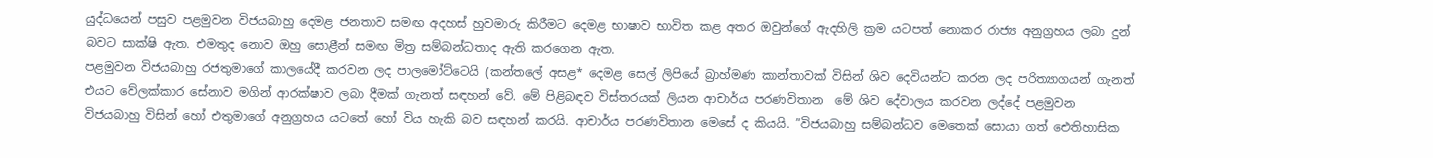යුද්ධයෙන් පසුව පළමුවන විජයබාහු දෙමළ ජනතාව සමඟ අදහස් හුවමාරු කිරීමට දෙමළ භාෂාව භාවිත කළ අතර ඔවුන්ගේ ඇදහිලි ක්‍රම යටපත් නොකර රාජ්‍ය අනුග්‍රහය ලබා දුන් බවට සාක්ෂි ඇත. එමතුද නොව ඔහු සොළීන් සමඟ මිත්‍ර සම්බන්ධතාද ඇති කරගෙන ඇත.
පළමුවන විජයබාහු රජතුමාගේ කාලයේදී කරවන ලද පාලමෝට්ටෙයි (කන්තලේ අසළ* දෙමළ සෙල් ලිපියේ බ්‍රාහ්මණ කාන්තාවක් විසින් ශිව දෙවියන්ට කරන ලද පරිත්‍යාගයන් ගැනත් එයට වේලක්කාර සේනාව මගින් ආරක්ෂාව ලබා දීමක් ගැනත් සඳහන් වේ. මේ පිළිබඳව විස්තරයක් ලියන ආචාර්ය පරණවිතාන  මේ ශිව දේවාලය කරවන ලද්දේ පළමුවන විජයබාහු විසින් හෝ එතුමාගේ අනුග්‍රහය යටතේ හෝ විය හැකි බව සඳහන් කරයි. ආචාර්ය පරණවිතාන මෙසේ ද කියයි. ”විජයබාහු සම්බන්ධව මෙතෙක් සොයා ගත් ඓතිහාසික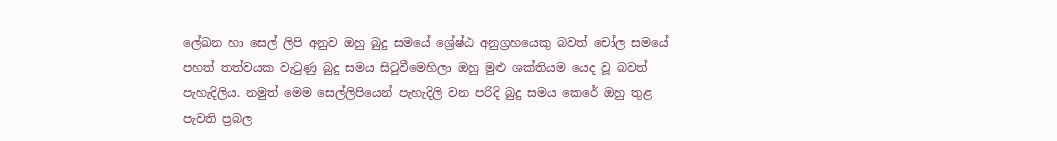ලේඛන හා සෙල් ලිපි අනුව ඔහු බුදු සමයේ ශ්‍රේෂ්ඨ අනුග්‍රහයෙකු බවත් චෝල සමයේ පහත් තත්වයක වැටුණු බුදු සමය සිටුවීමෙහිලා ඔහු මුළු ශක්තියම යෙද වූ බවත් පැහැදිලිය. නමුත් මෙම සෙල්ලිපියෙන් පැහැදිලි වන පරිදි බුදු සමය කෙරේ ඔහු තුළ පැවති ප්‍රබල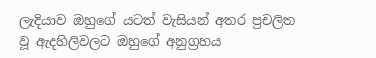ලැදියාව ඔහුගේ යටත් වැසියන් අතර ප්‍රචලිත වූ ඇදහිලිවලට ඔහුගේ අනුග්‍රහය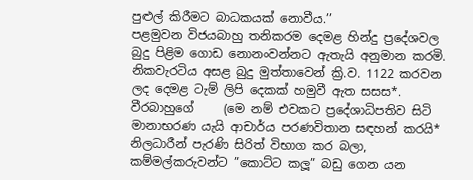පුළුල් කිරීමට බාධකයක් නොවීය.’’
පළමුවන විජයබාහු තනිකරම දෙමළ හින්දු ප්‍රදේශවල බුදු පිළිම ගොඩ නොනංවන්නට ඇතැයි අනුමාන කරමි. නිකවැරටිය අසළ බුදු මුත්තාවෙන් ක්‍රි.ව. 1122 කරවන ලද දෙමළ ටැම් ලිපි දෙකක් හමුවී ඇත සසස*. වීරබාහුගේ     (මෙ නම් එවකට ප්‍රදේශාධිපතිව සිටි මානාභරණ යැයි ආචාර්ය පරණවිතාන සඳහන් කරයි* නිලධාරීන් පැරණි සිරිත් විභාග කර බලා, කම්මල්කරුවන්ට ”කොට්ට කලූ” බඩු ගෙන යන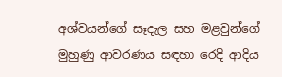අශ්වයන්ගේ සෑදැල සහ මළවුන්ගේ මුහුණු ආවරණය සඳහා රෙදි ආදිය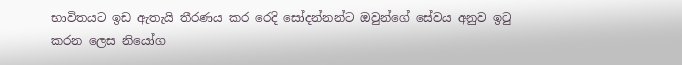භාවිතයට ඉඩ ඇතැයි තීරණය කර රෙදි සෝදන්නන්ට ඔවුන්ගේ සේවය අනුව ඉටු කරන ලෙස නියෝග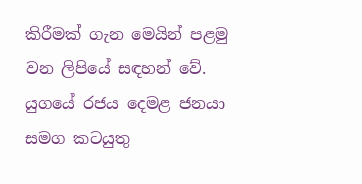කිරීමක් ගැන මෙයින් පළමු වන ලිපියේ සඳහන් වේ. යුගයේ රජය දෙමළ ජනයා සමග කටයුතු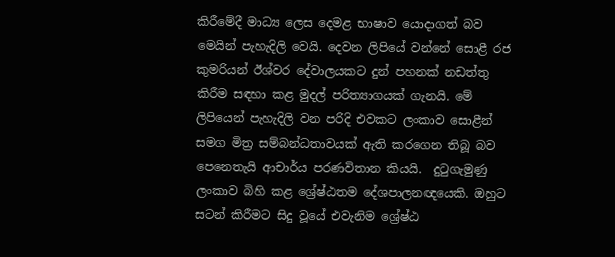කිරීමේදී මාධ්‍ය ලෙස දෙමළ භාෂාව යොදාගත් බව මෙයින් පැහැදිලි වෙයි. දෙවන ලිපියේ වන්නේ සොළී රජ කුමරියන් ඊශ්වර දේවාලයකට දුන් පහනක් නඩත්තු කිරීම සඳහා කළ මුදල් පරිත්‍යාගයක් ගැනයි. මේ ලිපියෙන් පැහැදිලි වන පරිදි එවකට ලංකාව සොළීන් සමග මිත්‍ර සම්බන්ධතාවයක් ඇති කරගෙන තිබූ බව පෙනෙතැයි ආචාර්ය පරණවිතාන කියයි.  දුටුගැමුණු ලංකාව බිහි කළ ශ්‍රේෂ්ඨතම දේශපාලනඥයෙකි. ඔහුට සටන් කිරීමට සිදු වූයේ එවැනිම ශ්‍රේෂ්ඨ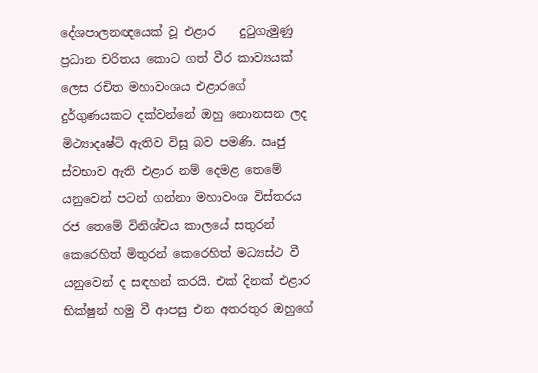දේශපාලනඥයෙක් වූ එළාර    දුටුගැමුණු ප්‍රධාන චරිතය කොට ගත් වීර කාව්‍යයක් ලෙස රචිත මහාවංශය එළාරගේ දුර්ගුණයකට දක්වන්නේ ඔහු නොනසන ලද මිථ්‍යාදෘෂ්ටි ඇතිව විසූ බව පමණි. ඍජු ස්වභාව ඇති එළාර නම් දෙමළ තෙමේ යනුවෙන් පටන් ගන්නා මහාවංශ විස්තරය රජ තෙමේ විනිශ්චය කාලයේ සතුරන් කෙරෙහිත් මිතුරන් කෙරෙහිත් මධ්‍යස්ථ වී යනුවෙන් ද සඳහන් කරයි. එක් දිනක් එළාර භික්ෂුන් හමු වී ආපසු එන අතරතුර ඔහුගේ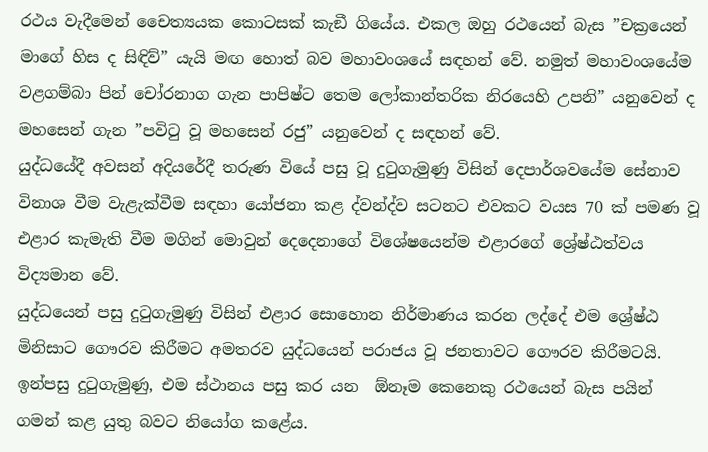රථය වැදීමෙන් චෛත්‍යයක කොටසක් කැඞී ගියේය. එකල ඔහු රථයෙන් බැස ”චක්‍රයෙන් මාගේ හිස ද සිඳිව්” යැයි මඟ හොත් බව මහාවංශයේ සඳහන් වේ. නමුත් මහාවංශයේම වළගම්බා පින් චෝරනාග ගැන පාපිෂ්ට තෙම ලෝකාන්තරික නිරයෙහි උපනි” යනුවෙන් ද මහසෙන් ගැන ”පවිටු වූ මහසෙන් රජු” යනුවෙන් ද සඳහන් වේ.
යුද්ධයේදී අවසන් අදියරේදී තරුණ වියේ පසු වූ දුටුගැමුණු විසින් දෙපාර්ශවයේම සේනාව විනාශ වීම වැළැක්වීම සඳහා යෝජනා කළ ද්වන්ද්ව සටනට එවකට වයස 70 ක් පමණ වූ එළාර කැමැති වීම මගින් මොවුන් දෙදෙනාගේ විශේෂයෙන්ම එළාරගේ ශ්‍රේෂ්ඨත්වය විද්‍යමාන වේ.
යුද්ධයෙන් පසු දුටුගැමුණු විසින් එළාර සොහොන නිර්මාණය කරන ලද්දේ එම ශ්‍රේෂ්ඨ මිනිසාට ගෞරව කිරීමට අමතරව යුද්ධයෙන් පරාජය වූ ජනතාවට ගෞරව කිරීමටයි. ඉන්පසු දුටුගැමුණු, එම ස්ථානය පසු කර යන  ඕනෑම කෙනෙකු රථයෙන් බැස පයින් ගමන් කළ යුතු බවට නියෝග කළේය.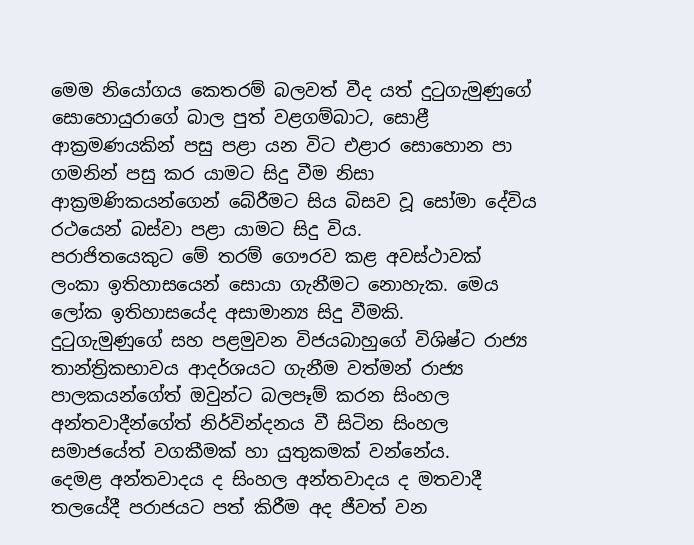මෙම නියෝගය කෙතරම් බලවත් වීද යත් දුටුගැමුණුගේ සොහොයුරාගේ බාල පුත් වළගම්බාට, සොළී ආක්‍රමණයකින් පසු පළා යන විට එළාර සොහොන පා ගමනින් පසු කර යාමට සිදු වීම නිසා                   ආක්‍රමණිකයන්ගෙන් බේරීමට සිය බිසව වූ සෝමා දේවිය රථයෙන් බස්වා පළා යාමට සිදු විය.
පරාජිතයෙකුට මේ තරම් ගෞරව කළ අවස්ථාවක් ලංකා ඉතිහාසයෙන් සොයා ගැනීමට නොහැක. මෙය ලෝක ඉතිහාසයේද අසාමාන්‍ය සිදු වීමකි.     දුටුගැමුණුගේ සහ පළමුවන විජයබාහුගේ විශිෂ්ට රාජ්‍ය තාන්ත්‍රිකභාවය ආදර්ශයට ගැනීම වත්මන් රාජ්‍ය පාලකයන්ගේත් ඔවුන්ට බලපෑම් කරන සිංහල අන්තවාදීන්ගේත් නිර්වින්දනය වී සිටින සිංහල සමාජයේත් වගකීමක් හා යුතුකමක් වන්නේය.
දෙමළ අන්තවාදය ද සිංහල අන්තවාදය ද මතවාදී තලයේදී පරාජයට පත් කිරීම අද ජීවත් වන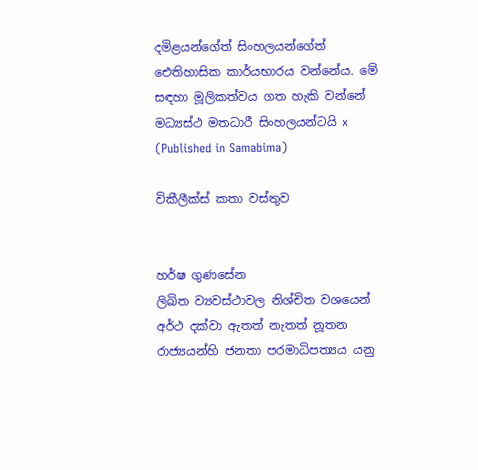දමිළයන්ගේත් සිංහලයන්ගේත් ඓතිහාසික කාර්යභාරය වන්නේය. මේ සඳහා මූලිකත්වය ගත හැකි වන්නේ මධ්‍යස්ථ මතධාරී සිංහලයන්ටයි x
(Published in Samabima)

විකීලීක්ස් කතා වස්තුව


හර්ෂ ගුණසේන
ලිඛිත ව්‍යවස්ථාවල නිශ්චිත වශයෙන් අර්ථ දක්වා ඇතත් නැතත් නූතන රාජ්‍යයන්හි ජනතා පරමාධිපත්‍යය යනු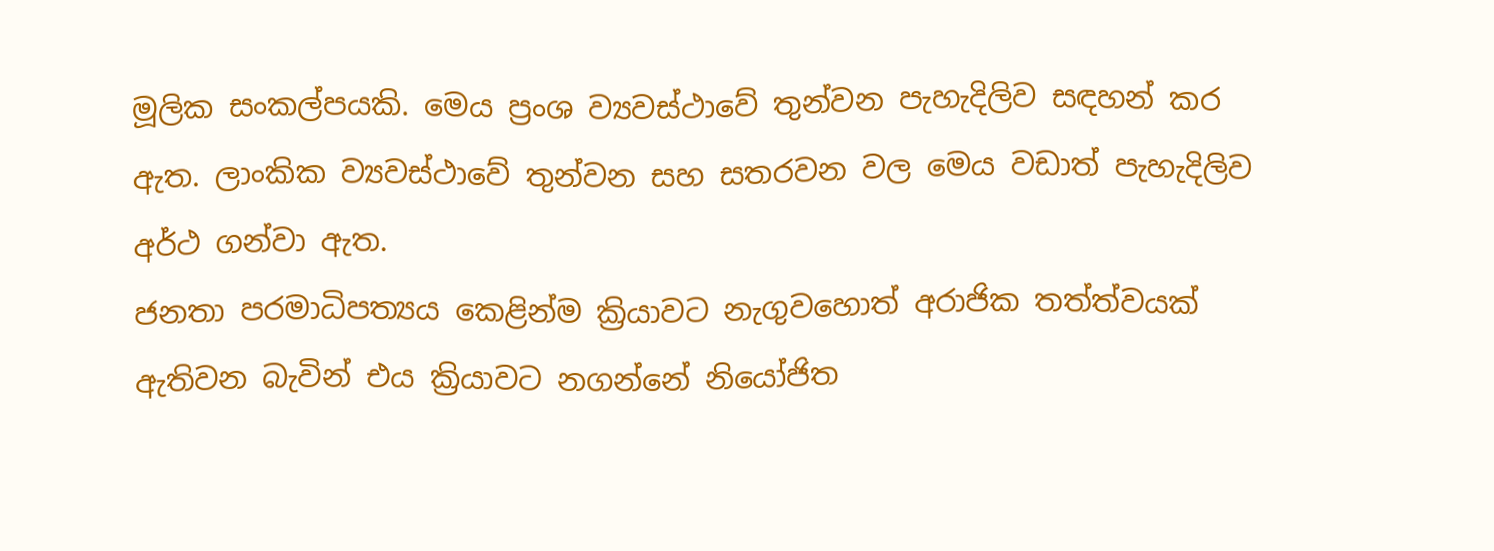මූලික සංකල්පයකි. මෙය ප්‍රංශ ව්‍යවස්ථාවේ තුන්වන පැහැදිලිව සඳහන් කර ඇත. ලාංකික ව්‍යවස්ථාවේ තුන්වන සහ සතරවන වල මෙය වඩාත් පැහැදිලිව අර්ථ ගන්වා ඇත.
ජනතා පරමාධිපත්‍යය කෙළින්ම ක්‍රියාවට නැගුවහොත් අරාජික තත්ත්වයක් ඇතිවන බැවින් එය ක්‍රියාවට නගන්නේ නියෝජිත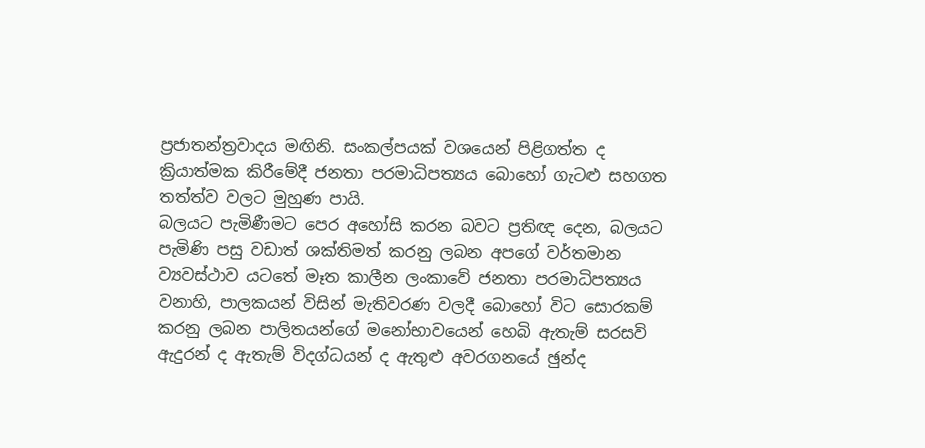ප්‍රජාතන්ත්‍රවාදය මඟිනි. සංකල්පයක් වශයෙන් පිළිගත්ත ද ක්‍රියාත්මක කිරීමේදී ජනතා පරමාධිපත්‍යය බොහෝ ගැටළු සහගත තත්ත්ව වලට මුහුණ පායි.
බලයට පැමිණීමට පෙර අහෝසි කරන බවට ප්‍රතිඥ දෙන, බලයට පැමිණි පසු වඩාත් ශක්තිමත් කරනු ලබන අපගේ වර්තමාන ව්‍යවස්ථාව යටතේ මෑත කාලීන ලංකාවේ ජනතා පරමාධිපත්‍යය වනාහි, පාලකයන් විසින් මැතිවරණ වලදී බොහෝ විට සොරකම් කරනු ලබන පාලිතයන්ගේ මනෝභාවයෙන් හෙබි ඇතැම් සරසවි ඇදුරන් ද ඇතැම් විදග්ධයන් ද ඇතුළු අවරගනයේ ඡුන්ද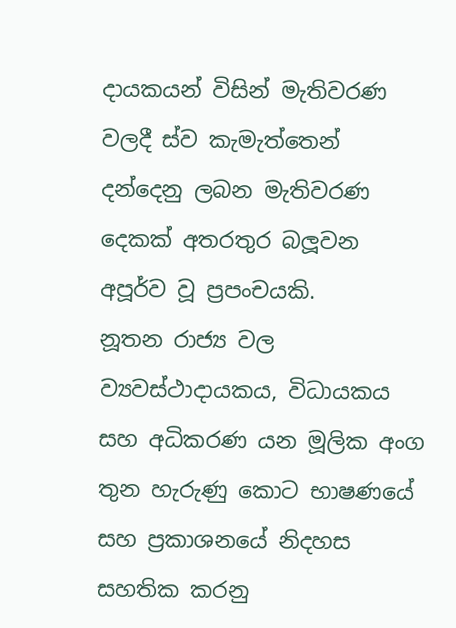දායකයන් විසින් මැතිවරණ වලදී ස්ව කැමැත්තෙන් දන්දෙනු ලබන මැතිවරණ දෙකක් අතරතුර බලූවන අපූර්ව වූ ප්‍රපංචයකි.
නූතන රාජ්‍ය වල ව්‍යවස්ථාදායකය, විධායකය සහ අධිකරණ යන මූලික අංග තුන හැරුණු කොට භාෂණයේ සහ ප්‍රකාශනයේ නිදහස සහතික කරනු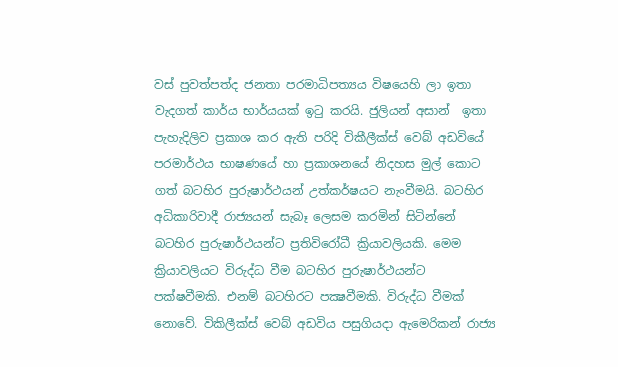වස් පුවත්පත්ද ජනතා පරමාධිපත්‍යය විෂයෙහි ලා ඉතා වැදගත් කාර්ය භාර්යයක් ඉටු කරයි. ජුලියන් අසාන්  ඉතා පැහැදිලිව ප්‍රකාශ කර ඇති පරිදි විකීලීක්ස් වෙබ් අඩවියේ පරමාර්ථය භාෂණයේ හා ප්‍රකාශනයේ නිදහස මුල් කොට ගත් බටහිර පුරුෂාර්ථයන් උත්කර්ෂයට නැංවීමයි. බටහිර අධිකාරිවාදී රාජ්‍යයන් සැබෑ ලෙසම කරමින් සිටින්නේ බටහිර පුරුෂාර්ථයන්ට ප්‍රතිවිරෝධී ක්‍රියාවලියකි. මෙම ක්‍රියාවලියට විරුද්ධ වීම බටහිර පුරුෂාර්ථයන්ට පක්ෂවීමකි. එනම් බටහිරට පක්‍ෂවීමකි. විරුද්ධ වීමක් නොවේ. විකිලීක්ස් වෙබ් අඩවිය පසුගියදා ඇමෙරිකන් රාජ්‍ය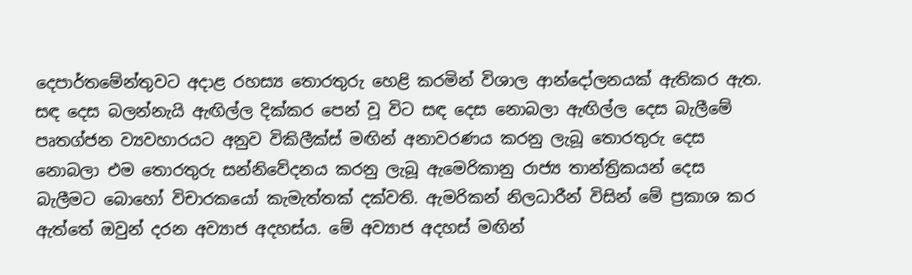දෙපාර්තමේන්තුවට අදාළ රහස්‍ය තොරතුරු හෙළි කරමින් විශාල ආන්දෝලනයක් ඇතිකර ඇත.
සඳ දෙස බලන්නැයි ඇඟිල්ල දික්කර පෙන් වූ විට සඳ දෙස නොබලා ඇඟිල්ල දෙස බැලීමේ පෘතග්ජන ව්‍යවහාරයට අනුව විකිලීක්ස් මඟින් අනාවරණය කරනු ලැබූ තොරතුරු දෙස නොබලා එම තොරතුරු සන්නිවේදනය කරනු ලැබූ ඇමෙරිකානු රාජ්‍ය තාන්ත්‍රිකයන් දෙස බැලීමට බොහෝ විචාරකයෝ කැමැත්තක් දක්වති. ඇමරිකන් නිලධාරීන් විසින් මේ ප්‍රකාශ කර ඇත්තේ ඔවුන් දරන අව්‍යාජ අදහස්ය. මේ අව්‍යාජ අදහස් මඟින්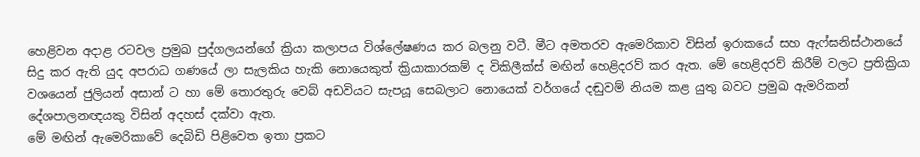හෙළිවන අදාළ රටවල ප්‍රමුඛ පුද්ගලයන්ගේ ක්‍රියා කලාපය විශ්ලේෂණය කර බලනු වටී. මීට අමතරව ඇමෙරිකාව විසින් ඉරාකයේ සහ ඇෆ්ඝනිස්ථානයේ සිදු කර ඇති යුද අපරාධ ගණයේ ලා සැලකිය හැකි නොයෙකුත් ක්‍රියාකාරකම් ද විකිලීක්ස් මඟින් හෙළිදරව් කර ඇත. මේ හෙළිදරව් කිරීම් වලට ප්‍රතික්‍රියා වශයෙන් ජුලියන් අසාන් ට හා මේ තොරතුරු වෙබ් අඩවියට සැපයූ සෙබලාට නොයෙක් වර්ගයේ දඬුවම් නියම කළ යුතු බවට ප්‍රමුඛ ඇමරිකන් දේශපාලනඥයකු විසින් අදහස් දක්වා ඇත.
මේ මඟින් ඇමෙරිකාවේ දෙබිඩි පිළිවෙත ඉතා ප්‍රකට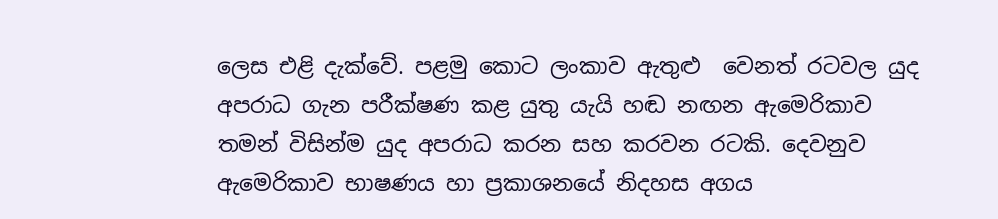ලෙස එළි දැක්වේ. පළමු කොට ලංකාව ඇතුළු  වෙනත් රටවල යුද අපරාධ ගැන පරීක්ෂණ කළ යුතු යැයි හඬ නඟන ඇමෙරිකාව තමන් විසින්ම යුද අපරාධ කරන සහ කරවන රටකි. දෙවනුව ඇමෙරිකාව භාෂණය හා ප්‍රකාශනයේ නිදහස අගය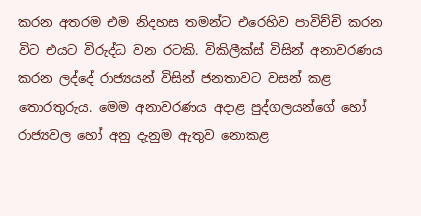කරන අතරම එම නිදහස තමන්ට එරෙහිව පාවිච්චි කරන විට එයට විරුද්ධ වන රටකි. විකිලීක්ස් විසින් අනාවරණය කරන ලද්දේ රාජ්‍යයන් විසින් ජනතාවට වසන් කළ තොරතුරුය. මෙම අනාවරණය අදාළ පුද්ගලයන්ගේ හෝ රාජ්‍යවල හෝ අනු දැනුම ඇතුව නොකළ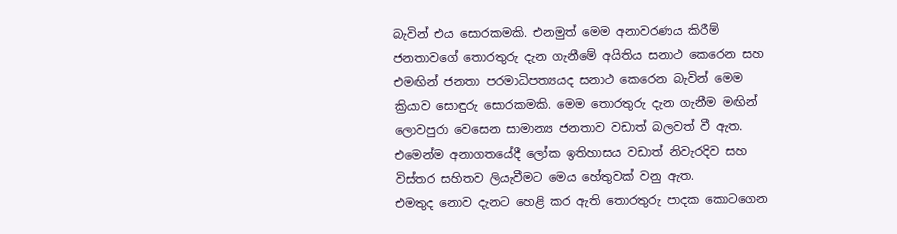බැවින් එය සොරකමකි. එනමුත් මෙම අනාවරණය කිරීම් ජනතාවගේ තොරතුරු දැන ගැනීමේ අයිතිය සනාථ කෙරෙන සහ එමඟින් ජනතා පරමාධිපත්‍යයද සනාථ කෙරෙන බැවින් මෙම ක්‍රියාව සොඳුරු සොරකමකි. මෙම තොරතුරු දැන ගැනීම මඟින් ලොවපුරා වෙසෙන සාමාන්‍ය ජනතාව වඩාත් බලවත් වී ඇත. එමෙන්ම අනාගතයේදී ලෝක ඉතිහාසය වඩාත් නිවැරදිව සහ විස්තර සහිතව ලියැවීමට මෙය හේතුවක් වනු ඇත.
එමතුද නොව දැනට හෙළි කර ඇති තොරතුරු පාදක කොටගෙන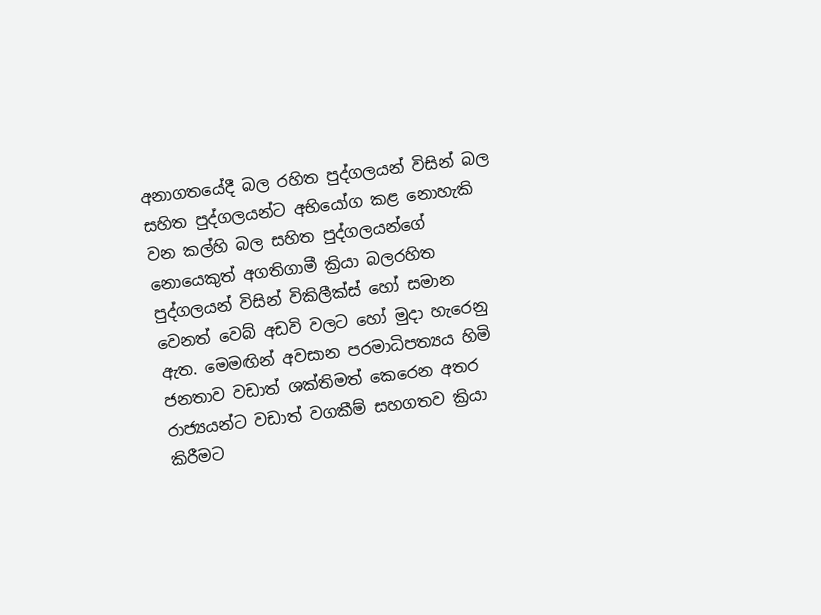අනාගතයේදී බල රහිත පුද්ගලයන් විසින් බල සහිත පුද්ගලයන්ට අභියෝග කළ නොහැකි වන කල්හි බල සහිත පුද්ගලයන්ගේ නොයෙකුත් අගතිගාමී ක්‍රියා බලරහිත පුද්ගලයන් විසින් විකිලීක්ස් හෝ සමාන වෙනත් වෙබ් අඩවි වලට හෝ මුදා හැරෙනු ඇත. මෙමඟින් අවසාන පරමාධිපත්‍යය හිමි ජනතාව වඩාත් ශක්තිමත් කෙරෙන අතර රාජ්‍යයන්ට වඩාත් වගකීම් සහගතව ක්‍රියා කිරීමට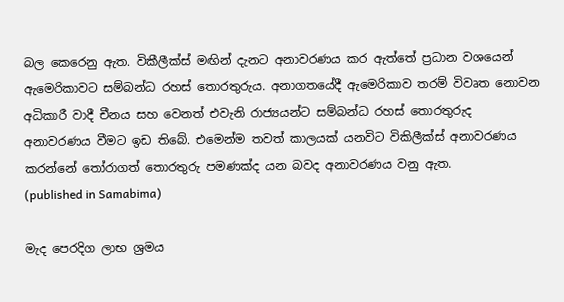බල කෙරෙනු ඇත. විකීලීක්ස් මඟින් දැනට අනාවරණය කර ඇත්තේ ප්‍රධාන වශයෙන් ඇමෙරිකාවට සම්බන්ධ රහස් තොරතුරුය. අනාගතයේදී ඇමෙරිකාව තරම් විවෘත නොවන අධිකාරී වාදී චීනය සහ වෙනත් එවැනි රාජ්‍යයන්ට සම්බන්ධ රහස් තොරතුරුද අනාවරණය වීමට ඉඩ තිබේ. එමෙන්ම තවත් කාලයක් යනවිට විකිලීක්ස් අනාවරණය කරන්නේ තෝරාගත් තොරතුරු පමණක්ද යන බවද අනාවරණය වනු ඇත.
(published in Samabima)

මැද පෙරදිග ලාභ ශ්‍රමය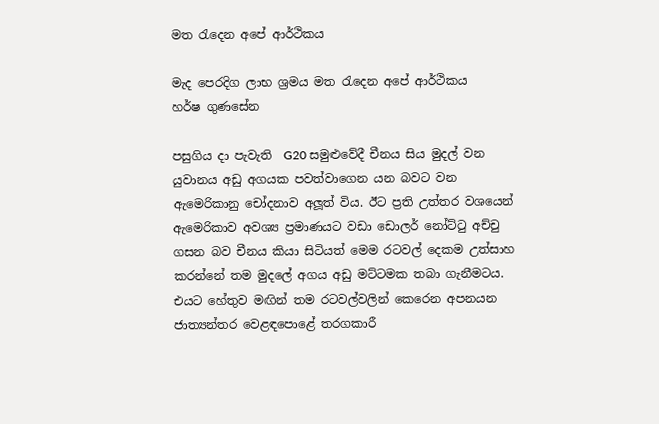මත රැදෙන අපේ ආර්ථිකය

මැද පෙරදිග ලාභ ශ්‍රමය මත රැදෙන අපේ ආර්ථිකය
හර්ෂ ගුණසේන

පසුගිය දා පැවැති  G20 සමුළුවේදී චීනය සිය මුදල් වන යුවානය අඩු අගයක පවත්වාගෙන යන බවට වන ඇමෙරිකානු චෝදනාව අලූත් විය. ඊට ප්‍රති උත්තර වශයෙන් ඇමෙරිකාව අවශ්‍ය ප්‍රමාණයට වඩා ඩොලර් නෝට්ටු අච්චු ගසන බව චීනය කියා සිටියත් මෙම රටවල් දෙකම උත්සාහ කරන්නේ තම මුදලේ අගය අඩු මට්ටමක තබා ගැනීමටය. එයට හේතුව මඟින් තම රටවල්වලින් කෙරෙන අපනයන ජාත්‍යන්තර වෙළඳපොළේ තරගකාරී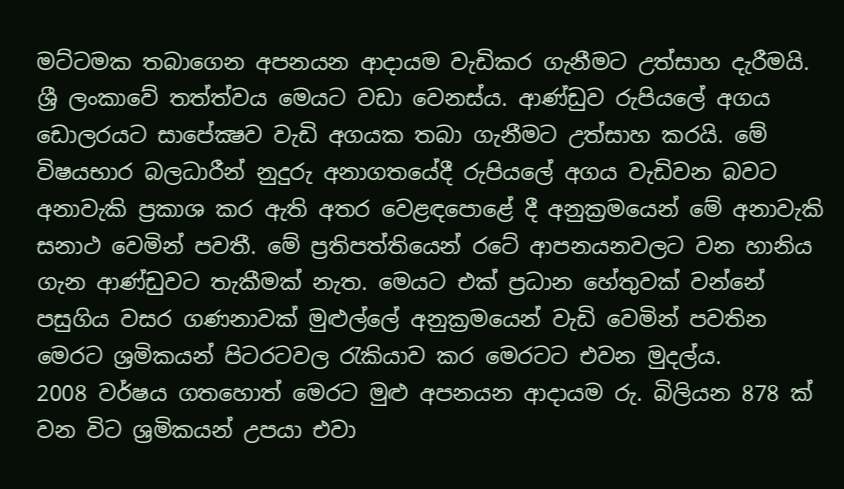මට්ටමක තබාගෙන අපනයන ආදායම වැඩිකර ගැනීමට උත්සාහ දැරීමයි.
ශ්‍රී ලංකාවේ තත්ත්වය මෙයට වඩා වෙනස්ය. ආණ්ඩුව රුපියලේ අගය ඩොලරයට සාපේක්‍ෂව වැඩි අගයක තබා ගැනීමට උත්සාහ කරයි. මේ විෂයභාර බලධාරීන් නුදුරු අනාගතයේදී රුපියලේ අගය වැඩිවන බවට අනාවැකි ප්‍රකාශ කර ඇති අතර වෙළඳපොළේ දී අනුක්‍රමයෙන් මේ අනාවැකි සනාථ වෙමින් පවතී. මේ ප්‍රතිපත්තියෙන් රටේ ආපනයනවලට වන හානිය ගැන ආණ්ඩුවට තැකීමක් නැත. මෙයට එක් ප්‍රධාන හේතුවක් වන්නේ පසුගිය වසර ගණනාවක් මුළුල්ලේ අනුක්‍රමයෙන් වැඩි වෙමින් පවතින මෙරට ශ්‍රමිකයන් පිටරටවල රැකියාව කර මෙරටට එවන මුදල්ය.
2008 වර්ෂය ගතහොත් මෙරට මුළු අපනයන ආදායම රු. බිලියන 878 ක් වන විට ශ්‍රමිකයන් උපයා එවා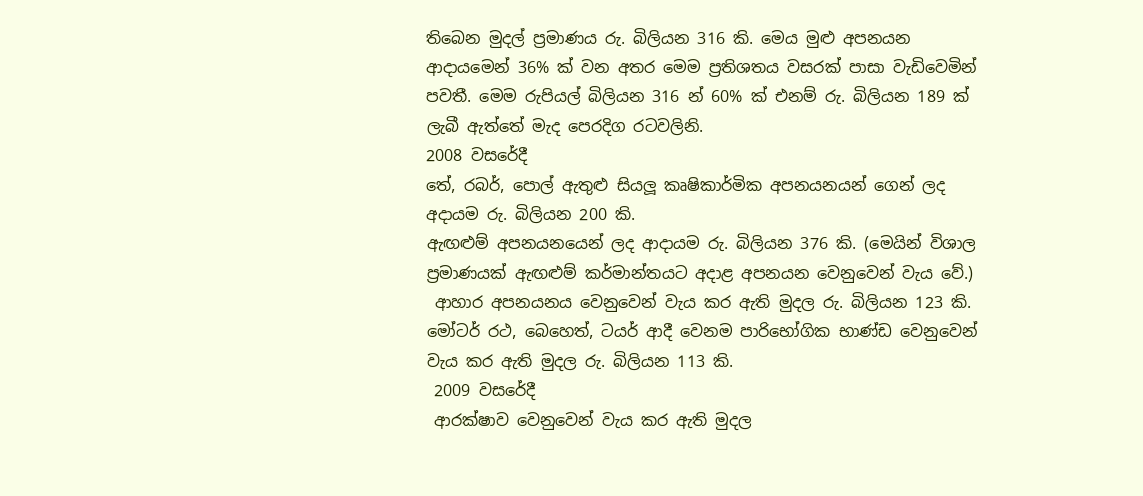තිබෙන මුදල් ප්‍රමාණය රු. බිලියන 316 කි. මෙය මුළු අපනයන ආදායමෙන් 36% ක් වන අතර මෙම ප්‍රතිශතය වසරක් පාසා වැඩිවෙමින් පවතී. මෙම රුපියල් බිලියන 316 න් 60% ක් එනම් රු. බිලියන 189 ක් ලැබී ඇත්තේ මැද පෙරදිග රටවලිනි.
2008 වසරේදී
තේ, රබර්, පොල් ඇතුළු සියලූ කෘෂිකාර්මික අපනයනයන් ගෙන් ලද අදායම රු. බිලියන 200 කි.
ඇඟළුම් අපනයනයෙන් ලද ආදායම රු. බිලියන 376 කි. (මෙයින් විශාල ප්‍රමාණයක් ඇඟළුම් කර්මාන්තයට අදාළ අපනයන වෙනුවෙන් වැය වේ.)
 ආහාර අපනයනය වෙනුවෙන් වැය කර ඇති මුදල රු. බිලියන 123 කි.
මෝටර් රථ, බෙහෙත්, ටයර් ආදී වෙනම පාරිභෝගික භාණ්ඩ වෙනුවෙන් වැය කර ඇති මුදල රු. බිලියන 113 කි.
 2009 වසරේදී
 ආරක්ෂාව වෙනුවෙන් වැය කර ඇති මුදල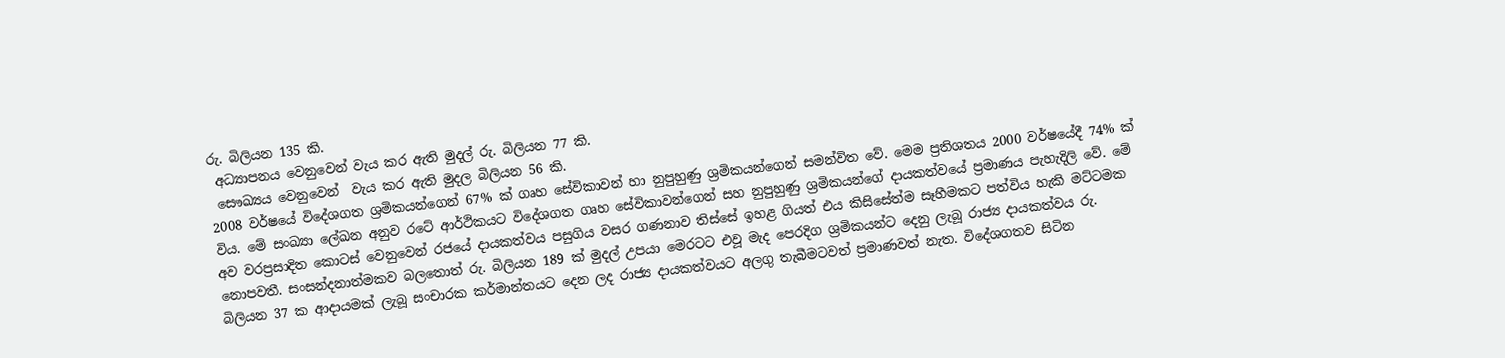රු. බිලියන 135 කි.
 අධ්‍යාපනය වෙනුවෙන් වැය කර ඇති මුදල් රු. බිලියන 77 කි.
 සෞඛ්‍යය වෙනුවෙන්  වැය කර ඇති මුදල බිලියන 56 කි.
2008 වර්ෂයේ විදේශගත ශ්‍රමිකයන්ගෙන් 67% ක් ගෘහ සේවිකාවන් හා නුපුහුණු ශ්‍රමිකයන්ගෙන් සමන්විත වේ. මෙම ප්‍රතිශතය 2000 වර්ෂයේදී 74% ක් විය. මේ සංඛ්‍යා ලේඛන අනුව රටේ ආර්ථිකයට විදේශගත ගෘහ සේවිකාවන්ගෙන් සහ නුපුහුණු ශ්‍රමිකයන්ගේ දායකත්වයේ ප්‍රමාණය පැහැදිලි වේ. මේ අව වරප්‍රසාදිත කොටස් වෙනුවෙන් රජයේ දායකත්වය පසුගිය වසර ගණනාව තිස්සේ ඉහළ ගියත් එය කිසිසේත්ම සෑහීමකට පත්විය හැකි මට්ටමක නොපවතී. සංසන්දනාත්මකව බලතොත් රු. බිලියන 189 ක් මුදල් උපයා මෙරටට එවූ මැද පෙරදිග ශ්‍රමිකයන්ට දෙනු ලැබූ රාජ්‍ය දායකත්වය රු. බිලියන 37 ක ආදායමක් ලැබූ සංචාරක කර්මාන්තයට දෙන ලද රාජ්‍ය දායකත්වයට අලගු තැබීමටවත් ප්‍රමාණවත් නැත. විදේශගතව සිටින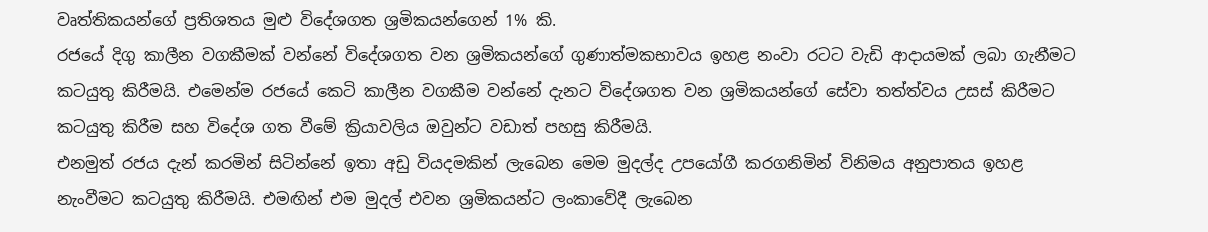වෘත්තිකයන්ගේ ප්‍රතිශතය මුළු විදේශගත ශ්‍රමිකයන්ගෙන් 1% කි.
රජයේ දිගු කාලීන වගකීමක් වන්නේ විදේශගත වන ශ්‍රමිකයන්ගේ ගුණාත්මකභාවය ඉහළ නංවා රටට වැඩි ආදායමක් ලබා ගැනීමට කටයුතු කිරීමයි. එමෙන්ම රජයේ කෙටි කාලීන වගකීම වන්නේ දැනට විදේශගත වන ශ්‍රමිකයන්ගේ සේවා තත්ත්වය උසස් කිරීමට කටයුතු කිරීම සහ විදේශ ගත වීමේ ක්‍රියාවලිය ඔවුන්ට වඩාත් පහසු කිරීමයි.
එනමුත් රජය දැන් කරමින් සිටින්නේ ඉතා අඩු වියදමකින් ලැබෙන මෙම මුදල්ද උපයෝගී කරගනිමින් විනිමය අනුපාතය ඉහළ නැංවීමට කටයුතු කිරීමයි. එමඟින් එම මුදල් එවන ශ්‍රමිකයන්ට ලංකාවේදී ලැබෙන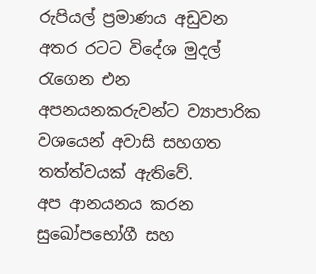රුපියල් ප්‍රමාණය අඩුවන අතර රටට විදේශ මුදල්  රැගෙන එන අපනයනකරුවන්ට ව්‍යාපාරික වශයෙන් අවාසි සහගත තත්ත්වයක් ඇතිවේ.
අප ආනයනය කරන සුඛෝපභෝගී සහ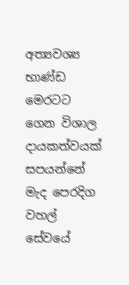අත්‍යවශ්‍ය භාණ්ඩ මෙරටට ගෙන විශාල දායකත්වයක් සපයන්නේ මැද පෙරදිග වහල් සේවයේ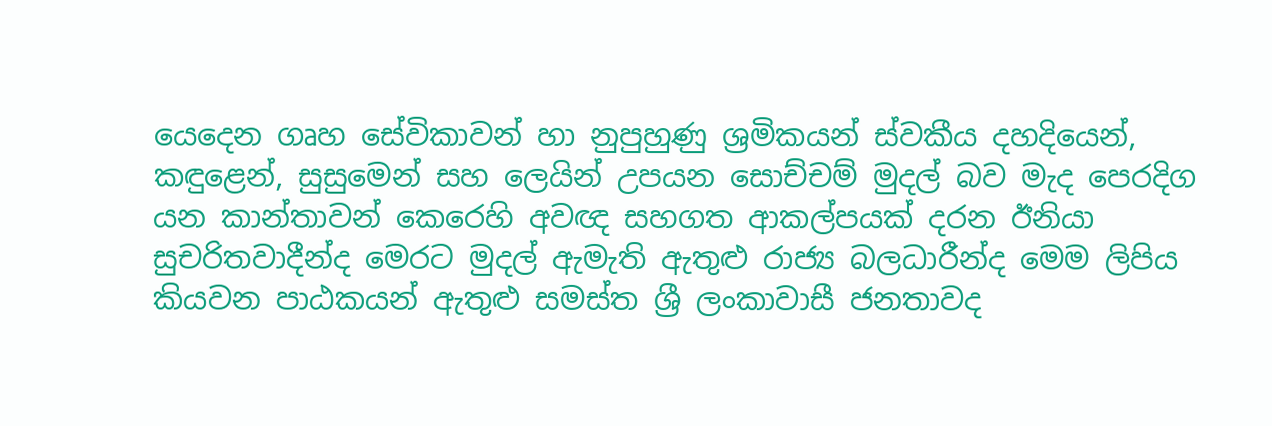යෙදෙන ගෘහ සේවිකාවන් හා නුපුහුණු ශ්‍රමිකයන් ස්වකීය දහදියෙන්, කඳුළෙන්, සුසුමෙන් සහ ලෙයින් උපයන සොච්චම් මුදල් බව මැද පෙරදිග යන කාන්තාවන් කෙරෙහි අවඥ සහගත ආකල්පයක් දරන ඊනියා සුචරිතවාදීන්ද මෙරට මුදල් ඇමැති ඇතුළු රාජ්‍ය බලධාරීන්ද මෙම ලිපිය කියවන පාඨකයන් ඇතුළු සමස්ත ශ්‍රී ලංකාවාසී ජනතාවද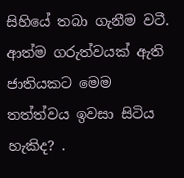සිහියේ තබා ගැනීම වටී.
ආත්ම ගරුත්වයක් ඇති ජාතියකට මෙම තත්ත්වය ඉවසා සිටිය හැකිද? .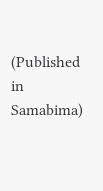(Published in Samabima)